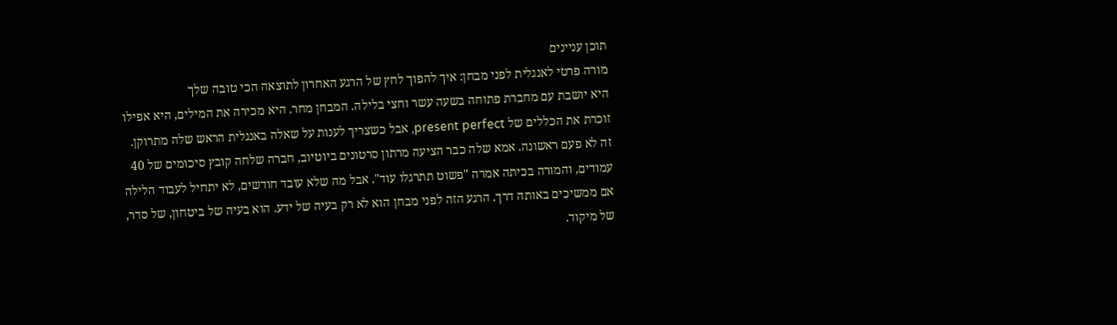תוכן עניינים
מורה פרטי לאנגלית לפני מבחן: איך להפוך לחץ של הרגע האחרון לתוצאה הכי טובה שלך
היא יושבת עם מחברת פתוחה בשעה עשר וחצי בלילה. המבחן מחר. היא מכירה את המילים, היא אפילו זוכרת את הכללים של present perfect, אבל כשצריך לענות על שאלה באנגלית הראש שלה מתרוקן. זה לא פעם ראשונה. אמא שלה כבר הציעה מרתון סרטונים ביוטיוב, חברה שלחה קובץ סיכומים של 40 עמודים, והמורה בכיתה אמרה "פשוט תתרגלו עוד". אבל מה שלא עובד חודשים, לא יתחיל לעבוד הלילה אם ממשיכים באותה דרך. הרגע הזה לפני מבחן הוא לא רק בעיה של ידע. הוא בעיה של ביטחון, של סדר, של מיקוד.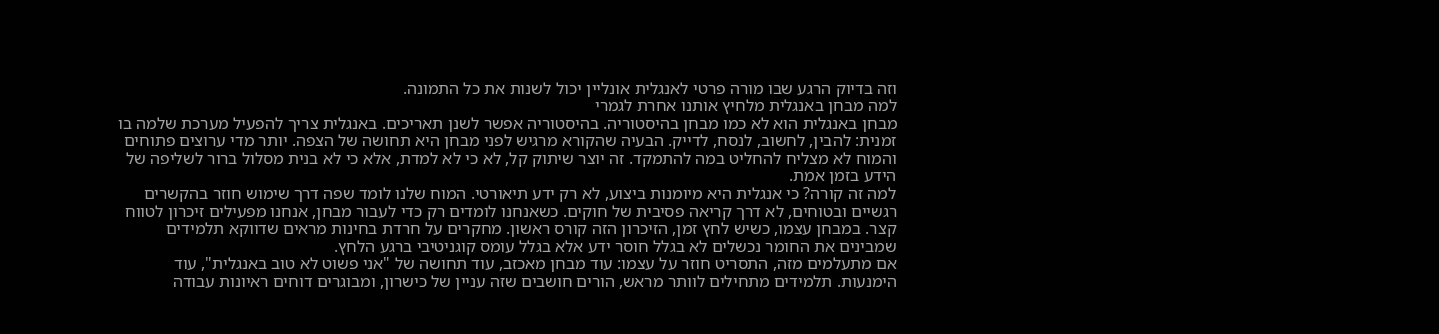וזה בדיוק הרגע שבו מורה פרטי לאנגלית אונליין יכול לשנות את כל התמונה.
למה מבחן באנגלית מלחיץ אותנו אחרת לגמרי
מבחן באנגלית הוא לא כמו מבחן בהיסטוריה. בהיסטוריה אפשר לשנן תאריכים. באנגלית צריך להפעיל מערכת שלמה בו זמנית: להבין, לחשוב, לנסח, לדייק. הבעיה שהקורא מרגיש לפני מבחן היא תחושה של הצפה. יותר מדי ערוצים פתוחים והמוח לא מצליח להחליט במה להתמקד. זה יוצר שיתוק קל, לא כי לא למדת, אלא כי לא בנית מסלול ברור לשליפה של הידע בזמן אמת.
למה זה קורה? כי אנגלית היא מיומנות ביצוע, לא רק ידע תיאורטי. המוח שלנו לומד שפה דרך שימוש חוזר בהקשרים רגשיים ובטוחים, לא דרך קריאה פסיבית של חוקים. כשאנחנו לומדים רק כדי לעבור מבחן, אנחנו מפעילים זיכרון לטווח קצר. במבחן עצמו, כשיש לחץ זמן, הזיכרון הזה קורס ראשון. מחקרים על חרדת בחינות מראים שדווקא תלמידים שמבינים את החומר נכשלים לא בגלל חוסר ידע אלא בגלל עומס קוגניטיבי ברגע הלחץ.
אם מתעלמים מזה, התסריט חוזר על עצמו: עוד מבחן מאכזב, עוד תחושה של "אני פשוט לא טוב באנגלית", עוד הימנעות. תלמידים מתחילים לוותר מראש, הורים חושבים שזה עניין של כישרון, ומבוגרים דוחים ראיונות עבודה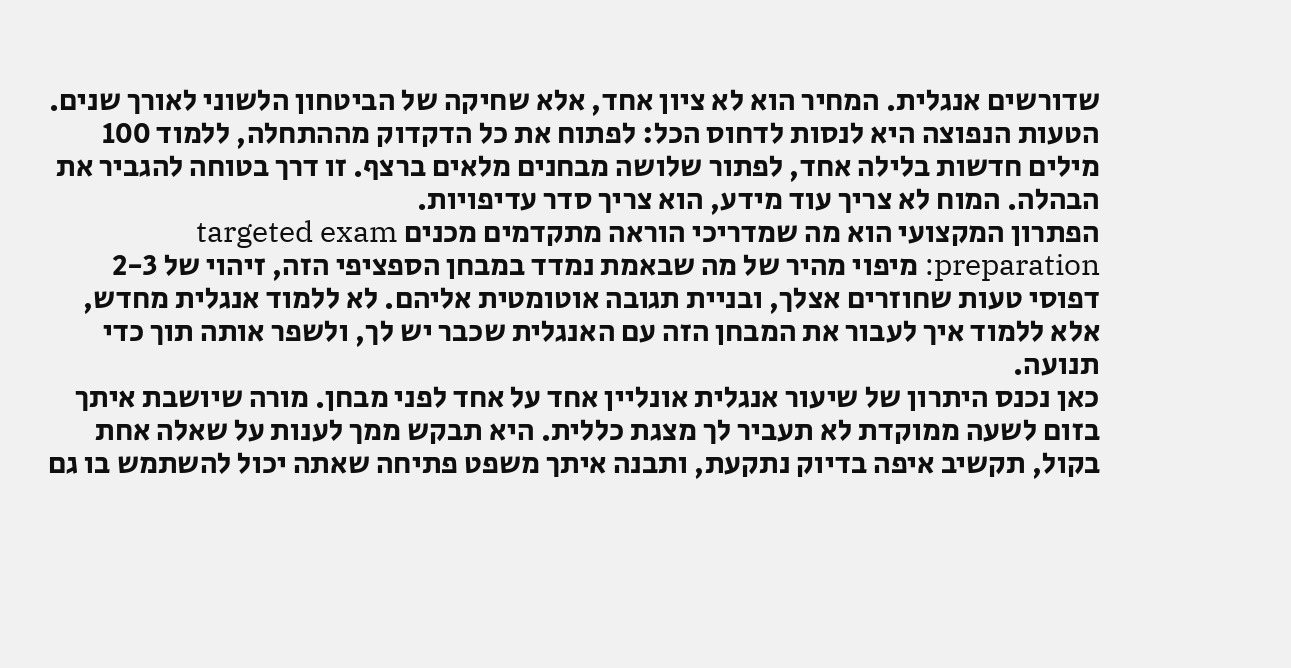שדורשים אנגלית. המחיר הוא לא ציון אחד, אלא שחיקה של הביטחון הלשוני לאורך שנים.
הטעות הנפוצה היא לנסות לדחוס הכל: לפתוח את כל הדקדוק מההתחלה, ללמוד 100 מילים חדשות בלילה אחד, לפתור שלושה מבחנים מלאים ברצף. זו דרך בטוחה להגביר את הבהלה. המוח לא צריך עוד מידע, הוא צריך סדר עדיפויות.
הפתרון המקצועי הוא מה שמדריכי הוראה מתקדמים מכנים targeted exam preparation: מיפוי מהיר של מה שבאמת נמדד במבחן הספציפי הזה, זיהוי של 2-3 דפוסי טעות שחוזרים אצלך, ובניית תגובה אוטומטית אליהם. לא ללמוד אנגלית מחדש, אלא ללמוד איך לעבור את המבחן הזה עם האנגלית שכבר יש לך, ולשפר אותה תוך כדי תנועה.
כאן נכנס היתרון של שיעור אנגלית אונליין אחד על אחד לפני מבחן. מורה שיושבת איתך בזום לשעה ממוקדת לא תעביר לך מצגת כללית. היא תבקש ממך לענות על שאלה אחת בקול, תקשיב איפה בדיוק נתקעת, ותבנה איתך משפט פתיחה שאתה יכול להשתמש בו גם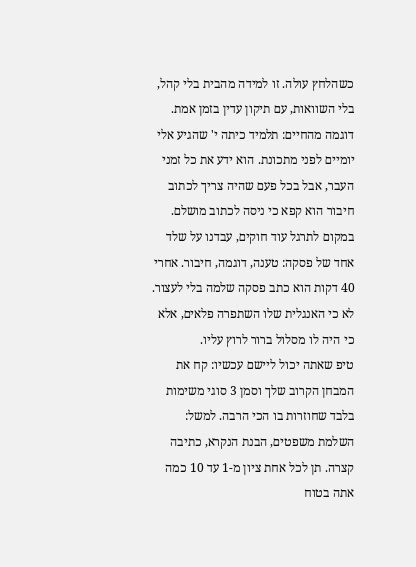כשהלחץ עולה. זו למידה מהבית בלי קהל, בלי השוואות, עם תיקון עדין בזמן אמת.
דוגמה מהחיים: תלמיד כיתה י' שהגיע אלי יומיים לפני מתכונת. הוא ידע את כל זמני העבר, אבל בכל פעם שהיה צריך לכתוב חיבור הוא קפא כי ניסה לכתוב מושלם. במקום לתרגל עוד חוקים, עבדנו על שלד אחד של פסקה: טענה, דוגמה, חיבור. אחרי 40 דקות הוא כתב פסקה שלמה בלי לעצור. לא כי האנגלית שלו השתפרה פלאים, אלא כי היה לו מסלול ברור לרוץ עליו.
טיפ שאתה יכול ליישם עכשיו: קח את המבחן הקרוב שלך וסמן 3 סוגי משימות בלבד שחוזרות בו הכי הרבה. למשל: השלמת משפטים, הבנת הנקרא, כתיבה קצרה. תן לכל אחת ציון מ-1 עד 10 כמה אתה בטוח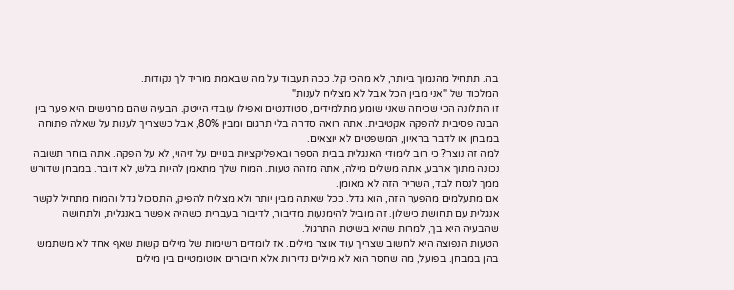בה. תתחיל מהנמוך ביותר, לא מהכי קל. ככה תעבוד על מה שבאמת מוריד לך נקודות.
המלכוד של "אני מבין הכל אבל לא מצליח לענות"
זו התלונה הכי שכיחה שאני שומע מתלמידים, סטודנטים ואפילו עובדי הייטק. הבעיה שהם מרגישים היא פער בין הבנה פסיבית להפקה אקטיבית. אתה רואה סדרה בלי תרגום ומבין 80%, אבל כשצריך לענות על שאלה פתוחה במבחן או לדבר בראיון, המשפטים לא יוצאים.
למה זה נוצר? כי רוב לימודי האנגלית בבית הספר ובאפליקציות בנויים על זיהוי, לא על הפקה. אתה בוחר תשובה נכונה מתוך ארבע, אתה משלים מילה, אתה מזהה טעות. המוח שלך מתאמן להיות בלש, לא דובר. במבחן שדורש ממך לנסח לבד, השריר הזה לא מאומן.
אם מתעלמים מהפער הזה, הוא גדל. ככל שאתה מבין יותר ולא מצליח להפיק, התסכול גדל והמוח מתחיל לקשר אנגלית עם תחושת כישלון. זה מוביל להימנעות מדיבור, לדיבור בעברית כשהיה אפשר באנגלית, ולתחושה שהבעיה היא בך, למרות שהיא בשיטת התרגול.
הטעות הנפוצה היא לחשוב שצריך עוד אוצר מילים. אז לומדים רשימות של מילים קשות שאף אחד לא משתמש בהן במבחן. בפועל, מה שחסר הוא לא מילים נדירות אלא חיבורים אוטומטיים בין מילים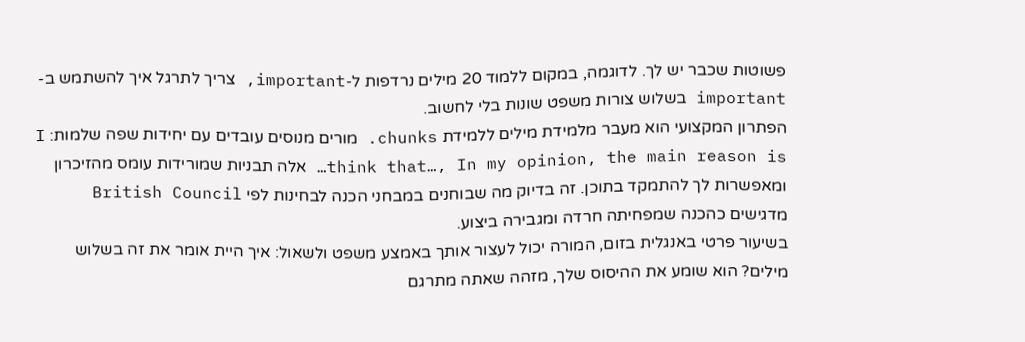פשוטות שכבר יש לך. לדוגמה, במקום ללמוד 20 מילים נרדפות ל-important, צריך לתרגל איך להשתמש ב-important בשלוש צורות משפט שונות בלי לחשוב.
הפתרון המקצועי הוא מעבר מלמידת מילים ללמידת chunks. מורים מנוסים עובדים עם יחידות שפה שלמות: I think that…, In my opinion, the main reason is… אלה תבניות שמורידות עומס מהזיכרון ומאפשרות לך להתמקד בתוכן. זה בדיוק מה שבוחנים במבחני הכנה לבחינות לפי British Council מדגישים כהכנה שמפחיתה חרדה ומגבירה ביצוע.
בשיעור פרטי באנגלית בזום, המורה יכול לעצור אותך באמצע משפט ולשאול: איך היית אומר את זה בשלוש מילים? הוא שומע את ההיסוס שלך, מזהה שאתה מתרגם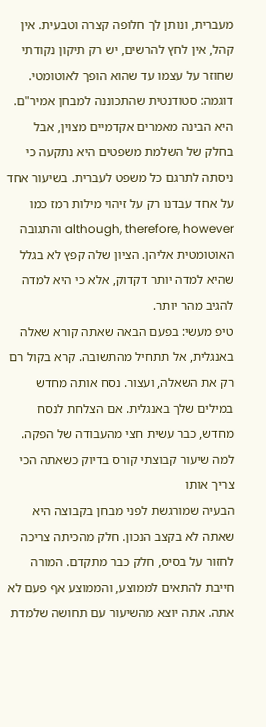מעברית, ונותן לך חלופה קצרה וטבעית. אין קהל, אין לחץ להרשים, יש רק תיקון נקודתי שחוזר על עצמו עד שהוא הופך לאוטומטי.
דוגמה: סטודנטית שהתכוננה למבחן אמיר"ם. היא הבינה מאמרים אקדמיים מצוין, אבל בחלק של השלמת משפטים היא נתקעה כי ניסתה לתרגם כל משפט לעברית. בשיעור אחד על אחד עבדנו רק על זיהוי מילות רמז כמו although, therefore, however והתגובה האוטומטית אליהן. הציון שלה קפץ לא בגלל שהיא למדה יותר דקדוק, אלא כי היא למדה להגיב מהר יותר.
טיפ מעשי: בפעם הבאה שאתה קורא שאלה באנגלית, אל תתחיל מהתשובה. קרא בקול רם רק את השאלה, ועצור. נסח אותה מחדש במילים שלך באנגלית. אם הצלחת לנסח מחדש, כבר עשית חצי מהעבודה של הפקה.
למה שיעור קבוצתי קורס בדיוק כשאתה הכי צריך אותו
הבעיה שמורגשת לפני מבחן בקבוצה היא שאתה לא בקצב הנכון. חלק מהכיתה צריכה לחזור על בסיס, חלק כבר מתקדם. המורה חייבת להתאים לממוצע, והממוצע אף פעם לא אתה. אתה יוצא מהשיעור עם תחושה שלמדת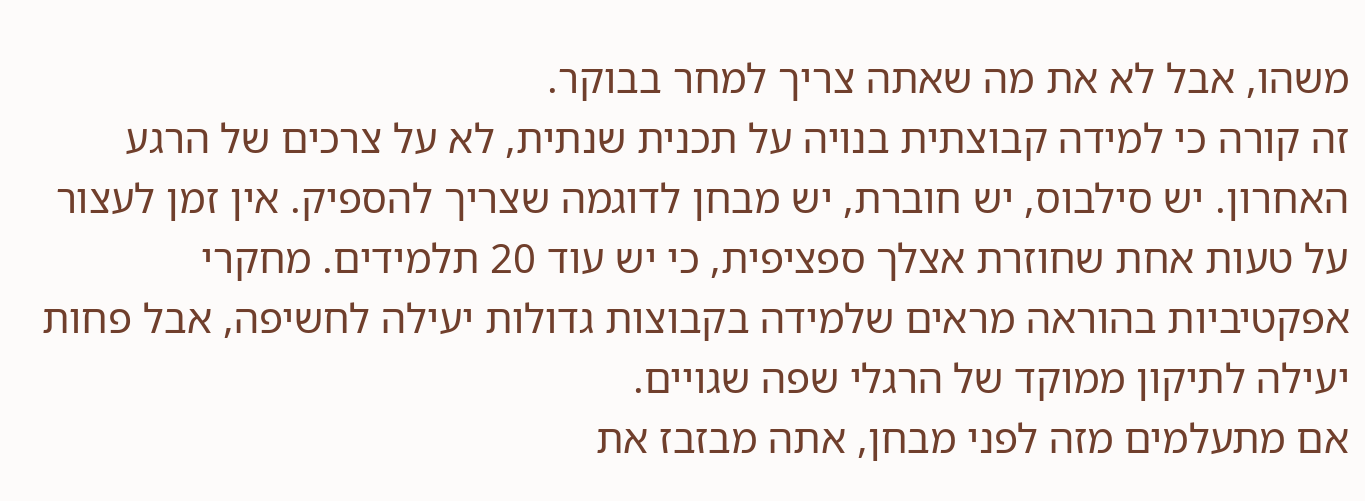משהו, אבל לא את מה שאתה צריך למחר בבוקר.
זה קורה כי למידה קבוצתית בנויה על תכנית שנתית, לא על צרכים של הרגע האחרון. יש סילבוס, יש חוברת, יש מבחן לדוגמה שצריך להספיק. אין זמן לעצור על טעות אחת שחוזרת אצלך ספציפית, כי יש עוד 20 תלמידים. מחקרי אפקטיביות בהוראה מראים שלמידה בקבוצות גדולות יעילה לחשיפה, אבל פחות יעילה לתיקון ממוקד של הרגלי שפה שגויים.
אם מתעלמים מזה לפני מבחן, אתה מבזבז את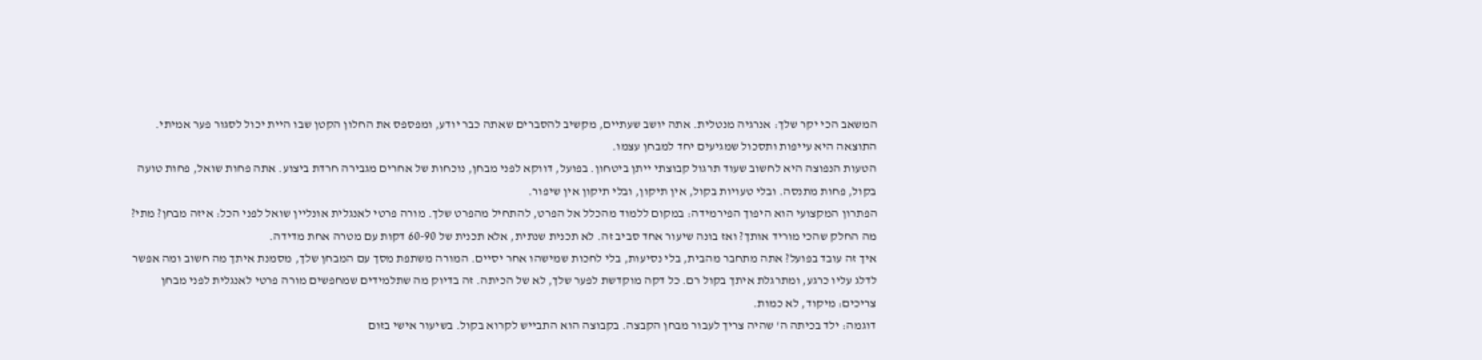המשאב הכי יקר שלך: אנרגיה מנטלית. אתה יושב שעתיים, מקשיב להסברים שאתה כבר יודע, ומפספס את החלון הקטן שבו היית יכול לסגור פער אמיתי. התוצאה היא עייפות ותסכול שמגיעים יחד למבחן עצמו.
הטעות הנפוצה היא לחשוב שעוד תרגול קבוצתי ייתן ביטחון. בפועל, דווקא לפני מבחן, נוכחות של אחרים מגבירה חרדת ביצוע. אתה פחות שואל, פחות טועה בקול, פחות מתנסה. ובלי טעויות בקול, אין תיקון, ובלי תיקון אין שיפור.
הפתרון המקצועי הוא היפוך הפירמידה: במקום ללמוד מהכלל אל הפרט, להתחיל מהפרט שלך. מורה פרטי לאנגלית אונליין שואל לפני הכל: איזה מבחן? מתי? מה החלק שהכי מוריד אותך? ואז בונה שיעור אחד סביב זה. לא תכנית שנתית, אלא תכנית של 60-90 דקות עם מטרה אחת מדידה.
איך זה עובד בפועל? אתה מתחבר מהבית, בלי נסיעות, בלי לחכות שמישהו אחר יסיים. המורה משתפת מסך עם המבחן שלך, מסמנת איתך מה חשוב ומה אפשר לדלג עליו כרגע, ומתרגלת איתך בקול רם. כל דקה מוקדשת לפער שלך, לא של הכיתה. זה בדיוק מה שתלמידים שמחפשים מורה פרטי לאנגלית לפני מבחן צריכים: מיקוד, לא כמות.
דוגמה: ילד בכיתה ה' שהיה צריך לעבור מבחן הקבצה. בקבוצה הוא התבייש לקרוא בקול. בשיעור אישי בזום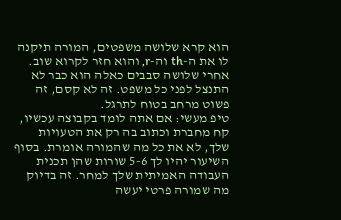הוא קרא שלושה משפטים, המורה תיקנה לו את ה-th וה-r, והוא חזר לקרוא שוב. אחרי שלושה סבבים כאלה הוא כבר לא התנצל לפני כל משפט. זה לא קסם, זה פשוט מרחב בטוח לתרגל.
טיפ מעשי: אם אתה לומד בקבוצה עכשיו, קח מחברת וכתוב בה רק את הטעויות שלך, לא את כל מה שהמורה אומרת. בסוף השיעור יהיו לך 5-6 שורות שהן תכנית העבודה האמיתית שלך למחר. זה בדיוק מה שמורה פרטי יעשה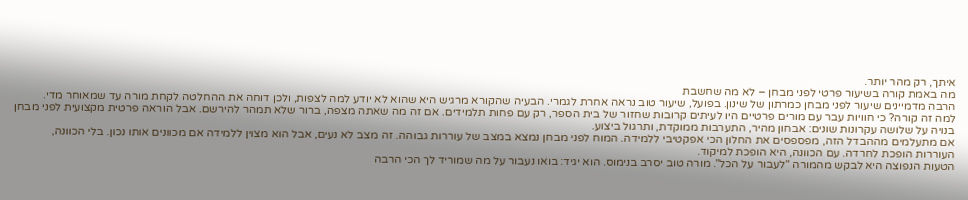איתך, רק מהר יותר.
מה באמת קורה בשיעור פרטי לפני מבחן – לא מה שחשבת
הרבה מדמיינים שיעור לפני מבחן כמרתון של שינון. בפועל, שיעור טוב נראה אחרת לגמרי. הבעיה שהקורא מרגיש היא שהוא לא יודע למה לצפות, ולכן דוחה את ההחלטה לקחת מורה עד שמאוחר מדי.
למה זה קורה? כי חוויות עבר עם מורים פרטיים היו לעיתים קרובות שחזור של בית הספר, רק עם פחות תלמידים. אם זה מה שאתה מצפה, ברור שלא תמהר להירשם. אבל הוראה פרטית מקצועית לפני מבחן בנויה על שלושה עקרונות שונים: אבחון מהיר, התערבות ממוקדת, ותרגול ביצוע.
אם מתעלמים מההבדל הזה, מפספסים את החלון הכי אפקטיבי ללמידה. המוח לפני מבחן נמצא במצב של עוררות גבוהה. זה מצב לא נעים, אבל הוא מצוין ללמידה אם מכוונים אותו נכון. בלי הכוונה, העוררות הופכת לחרדה. עם הכוונה, היא הופכת למיקוד.
הטעות הנפוצה היא לבקש מהמורה "לעבור על הכל". מורה טוב יסרב בנימוס. הוא יגיד: בואו נעבור על מה שמוריד לך הכי הרבה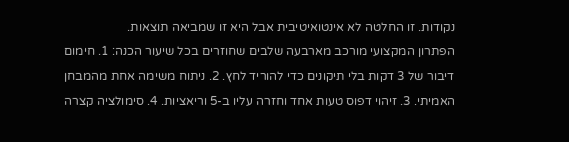נקודות. זו החלטה לא אינטואיטיבית אבל היא זו שמביאה תוצאות.
הפתרון המקצועי מורכב מארבעה שלבים שחוזרים בכל שיעור הכנה: 1. חימום דיבור של 3 דקות בלי תיקונים כדי להוריד לחץ. 2. ניתוח משימה אחת מהמבחן האמיתי. 3. זיהוי דפוס טעות אחד וחזרה עליו ב-5 וריאציות. 4. סימולציה קצרה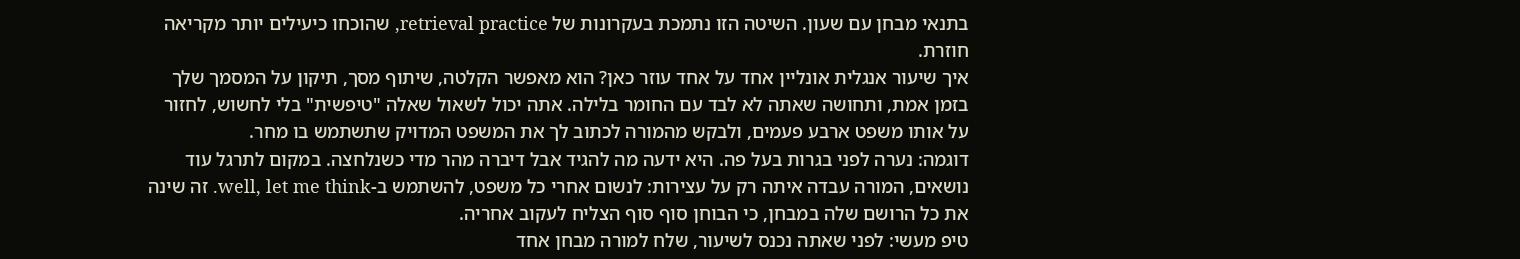בתנאי מבחן עם שעון. השיטה הזו נתמכת בעקרונות של retrieval practice, שהוכחו כיעילים יותר מקריאה חוזרת.
איך שיעור אנגלית אונליין אחד על אחד עוזר כאן? הוא מאפשר הקלטה, שיתוף מסך, תיקון על המסמך שלך בזמן אמת, ותחושה שאתה לא לבד עם החומר בלילה. אתה יכול לשאול שאלה "טיפשית" בלי לחשוש, לחזור על אותו משפט ארבע פעמים, ולבקש מהמורה לכתוב לך את המשפט המדויק שתשתמש בו מחר.
דוגמה: נערה לפני בגרות בעל פה. היא ידעה מה להגיד אבל דיברה מהר מדי כשנלחצה. במקום לתרגל עוד נושאים, המורה עבדה איתה רק על עצירות: לנשום אחרי כל משפט, להשתמש ב-well, let me think. זה שינה את כל הרושם שלה במבחן, כי הבוחן סוף סוף הצליח לעקוב אחריה.
טיפ מעשי: לפני שאתה נכנס לשיעור, שלח למורה מבחן אחד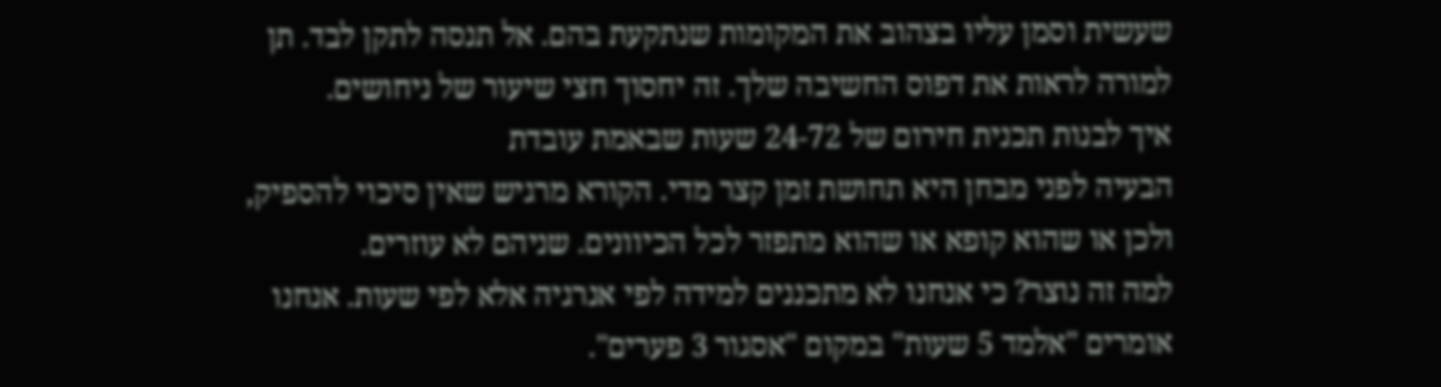שעשית וסמן עליו בצהוב את המקומות שנתקעת בהם. אל תנסה לתקן לבד. תן למורה לראות את דפוס החשיבה שלך. זה יחסוך חצי שיעור של ניחושים.
איך לבנות תכנית חירום של 24-72 שעות שבאמת עובדת
הבעיה לפני מבחן היא תחושת זמן קצר מדי. הקורא מרגיש שאין סיכוי להספיק, ולכן או שהוא קופא או שהוא מתפזר לכל הכיוונים. שניהם לא עוזרים.
למה זה נוצר? כי אנחנו לא מתכננים למידה לפי אנרגיה אלא לפי שעות. אנחנו אומרים "אלמד 5 שעות" במקום "אסגור 3 פערים".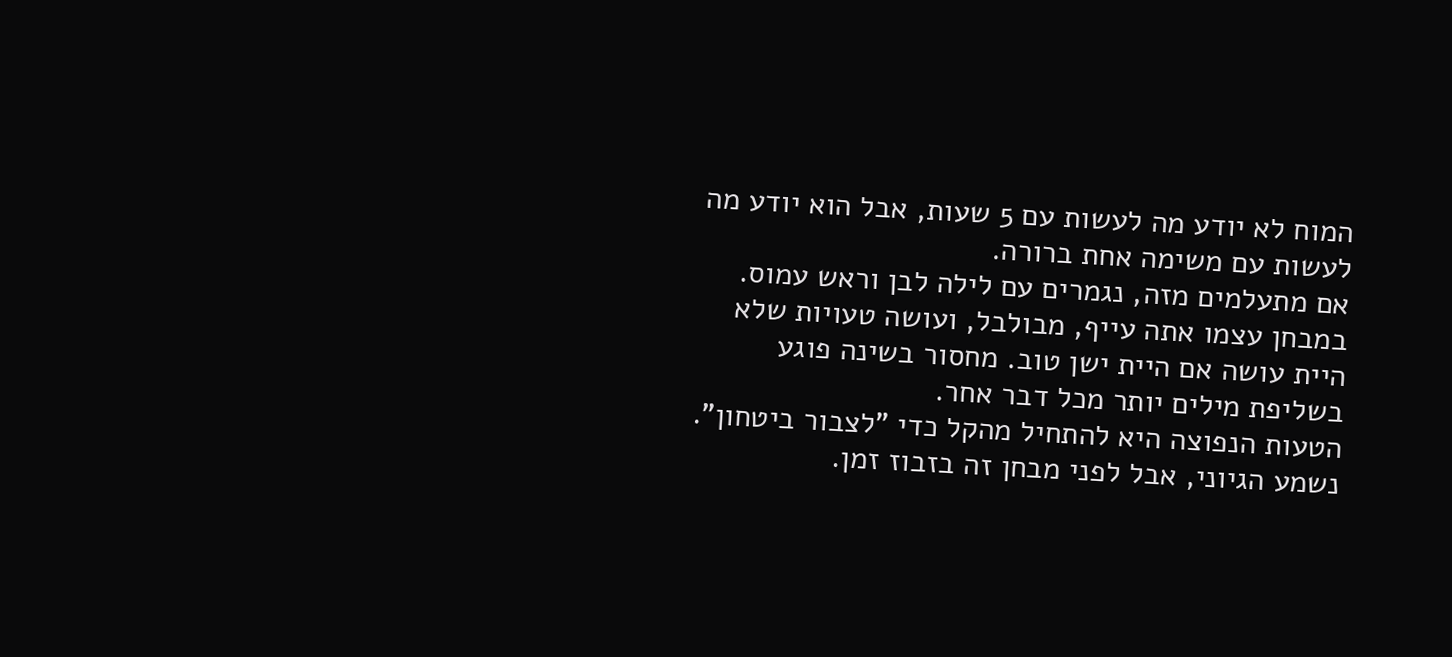המוח לא יודע מה לעשות עם 5 שעות, אבל הוא יודע מה לעשות עם משימה אחת ברורה.
אם מתעלמים מזה, נגמרים עם לילה לבן וראש עמוס. במבחן עצמו אתה עייף, מבולבל, ועושה טעויות שלא היית עושה אם היית ישן טוב. מחסור בשינה פוגע בשליפת מילים יותר מכל דבר אחר.
הטעות הנפוצה היא להתחיל מהקל כדי "לצבור ביטחון". נשמע הגיוני, אבל לפני מבחן זה בזבוז זמן.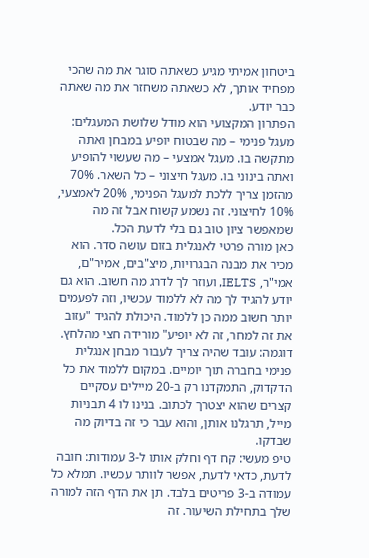ביטחון אמיתי מגיע כשאתה סוגר את מה שהכי מפחיד אותך, לא כשאתה משחזר את מה שאתה כבר יודע.
הפתרון המקצועי הוא מודל שלושת המעגלים: מעגל פנימי – מה שבטוח יופיע במבחן ואתה מתקשה בו. מעגל אמצעי – מה שעשוי להופיע ואתה בינוני בו. מעגל חיצוני – כל השאר. 70% מהזמן צריך ללכת למעגל הפנימי, 20% לאמצעי, 10% לחיצוני. זה נשמע קשוח אבל זה מה שמאפשר ציון טוב גם בלי לדעת הכל.
כאן מורה פרטי לאנגלית בזום עושה סדר. הוא מכיר את מבנה הבגרויות, מיצ"בים, אמיר"ם, אמי"ר, IELTS, ועוזר לך לדרג מה חשוב. הוא גם יודע להגיד לך מה לא ללמוד עכשיו, וזה לפעמים יותר חשוב ממה כן ללמוד. היכולת להגיד "עזוב את זה למחר, זה לא יופיע" מורידה חצי מהלחץ.
דוגמה: עובד שהיה צריך לעבור מבחן אנגלית פנימי בחברה תוך יומיים. במקום ללמוד את כל הדקדוק, התמקדנו רק ב-20 מיילים עסקיים קצרים שהוא יצטרך לכתוב. בנינו לו 4 תבניות מייל, תרגלנו אותן, והוא עבר כי זה בדיוק מה שבדקו.
טיפ מעשי: קח דף וחלק אותו ל-3 עמודות: חובה לדעת, כדאי לדעת, אפשר לוותר עכשיו. תמלא כל עמודה ב-3 פריטים בלבד. תן את הדף הזה למורה שלך בתחילת השיעור. זה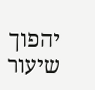יהפוך שיעור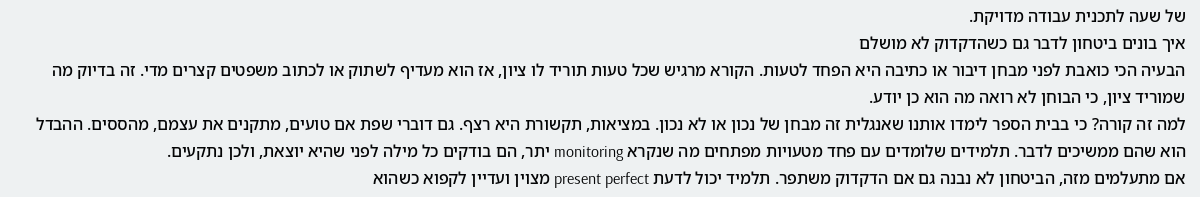של שעה לתכנית עבודה מדויקת.
איך בונים ביטחון לדבר גם כשהדקדוק לא מושלם
הבעיה הכי כואבת לפני מבחן דיבור או כתיבה היא הפחד לטעות. הקורא מרגיש שכל טעות תוריד לו ציון, אז הוא מעדיף לשתוק או לכתוב משפטים קצרים מדי. זה בדיוק מה שמוריד ציון, כי הבוחן לא רואה מה הוא כן יודע.
למה זה קורה? כי בבית הספר לימדו אותנו שאנגלית זה מבחן של נכון או לא נכון. במציאות, תקשורת היא רצף. גם דוברי שפת אם טועים, מתקנים את עצמם, מהססים. ההבדל הוא שהם ממשיכים לדבר. תלמידים שלומדים עם פחד מטעויות מפתחים מה שנקרא monitoring יתר, הם בודקים כל מילה לפני שהיא יוצאת, ולכן נתקעים.
אם מתעלמים מזה, הביטחון לא נבנה גם אם הדקדוק משתפר. תלמיד יכול לדעת present perfect מצוין ועדיין לקפוא כשהוא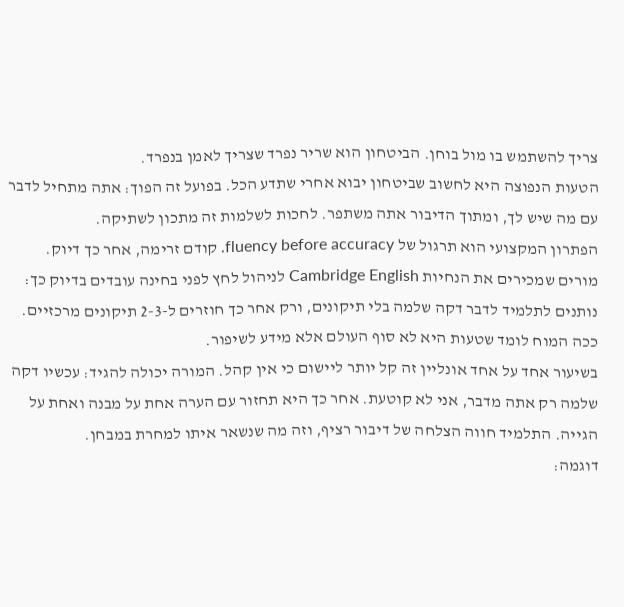צריך להשתמש בו מול בוחן. הביטחון הוא שריר נפרד שצריך לאמן בנפרד.
הטעות הנפוצה היא לחשוב שביטחון יבוא אחרי שתדע הכל. בפועל זה הפוך: אתה מתחיל לדבר עם מה שיש לך, ומתוך הדיבור אתה משתפר. לחכות לשלמות זה מתכון לשתיקה.
הפתרון המקצועי הוא תרגול של fluency before accuracy. קודם זרימה, אחר כך דיוק. מורים שמכירים את הנחיות Cambridge English לניהול לחץ לפני בחינה עובדים בדיוק כך: נותנים לתלמיד לדבר דקה שלמה בלי תיקונים, ורק אחר כך חוזרים ל-2-3 תיקונים מרכזיים. ככה המוח לומד שטעות היא לא סוף העולם אלא מידע לשיפור.
בשיעור אחד על אחד אונליין זה קל יותר ליישום כי אין קהל. המורה יכולה להגיד: עכשיו דקה שלמה רק אתה מדבר, אני לא קוטעת. אחר כך היא תחזור עם הערה אחת על מבנה ואחת על הגייה. התלמיד חווה הצלחה של דיבור רציף, וזה מה שנשאר איתו למחרת במבחן.
דוגמה: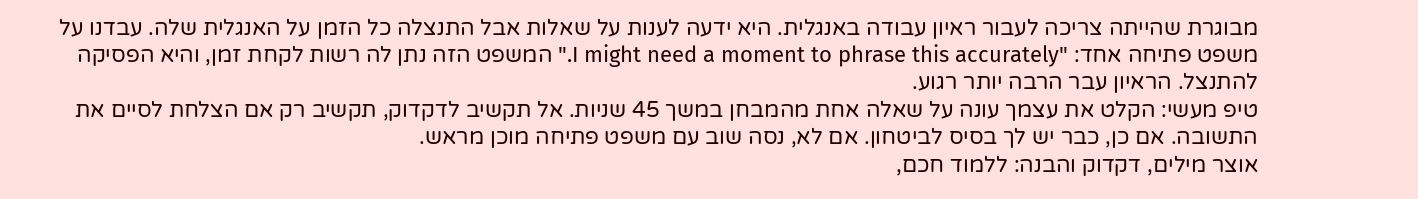מבוגרת שהייתה צריכה לעבור ראיון עבודה באנגלית. היא ידעה לענות על שאלות אבל התנצלה כל הזמן על האנגלית שלה. עבדנו על משפט פתיחה אחד: "I might need a moment to phrase this accurately." המשפט הזה נתן לה רשות לקחת זמן, והיא הפסיקה להתנצל. הראיון עבר הרבה יותר רגוע.
טיפ מעשי: הקלט את עצמך עונה על שאלה אחת מהמבחן במשך 45 שניות. אל תקשיב לדקדוק, תקשיב רק אם הצלחת לסיים את התשובה. אם כן, כבר יש לך בסיס לביטחון. אם לא, נסה שוב עם משפט פתיחה מוכן מראש.
אוצר מילים, דקדוק והבנה: ללמוד חכם,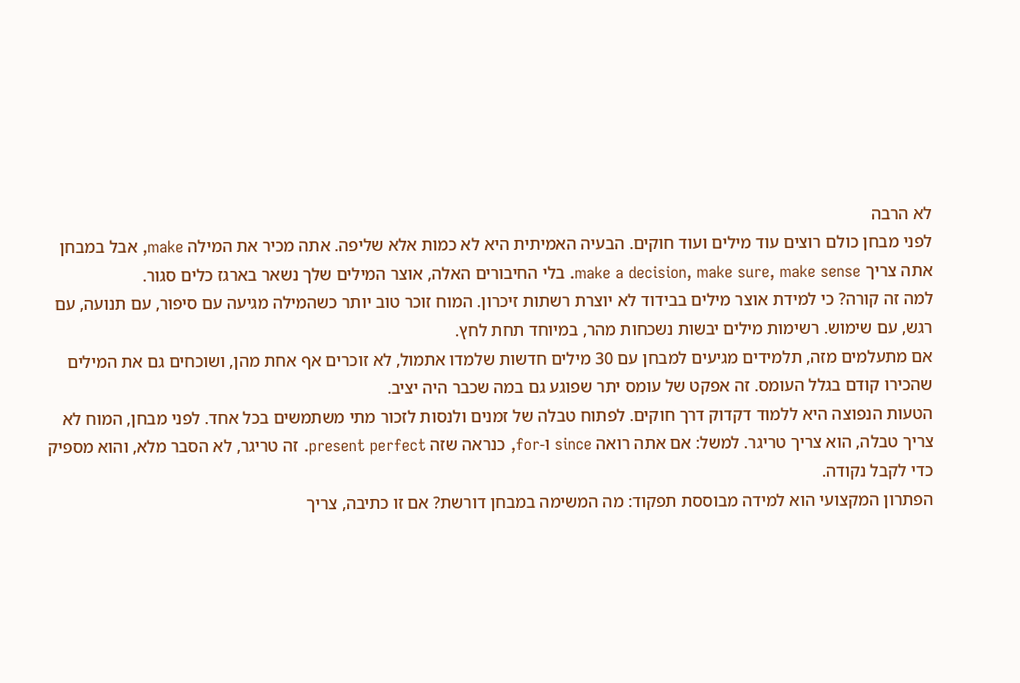לא הרבה
לפני מבחן כולם רוצים עוד מילים ועוד חוקים. הבעיה האמיתית היא לא כמות אלא שליפה. אתה מכיר את המילה make, אבל במבחן אתה צריך make a decision, make sure, make sense. בלי החיבורים האלה, אוצר המילים שלך נשאר בארגז כלים סגור.
למה זה קורה? כי למידת אוצר מילים בבידוד לא יוצרת רשתות זיכרון. המוח זוכר טוב יותר כשהמילה מגיעה עם סיפור, עם תנועה, עם רגש, עם שימוש. רשימות מילים יבשות נשכחות מהר, במיוחד תחת לחץ.
אם מתעלמים מזה, תלמידים מגיעים למבחן עם 30 מילים חדשות שלמדו אתמול, לא זוכרים אף אחת מהן, ושוכחים גם את המילים שהכירו קודם בגלל העומס. זה אפקט של עומס יתר שפוגע גם במה שכבר היה יציב.
הטעות הנפוצה היא ללמוד דקדוק דרך חוקים. לפתוח טבלה של זמנים ולנסות לזכור מתי משתמשים בכל אחד. לפני מבחן, המוח לא צריך טבלה, הוא צריך טריגר. למשל: אם אתה רואה since ו-for, כנראה שזה present perfect. זה טריגר, לא הסבר מלא, והוא מספיק כדי לקבל נקודה.
הפתרון המקצועי הוא למידה מבוססת תפקוד: מה המשימה במבחן דורשת? אם זו כתיבה, צריך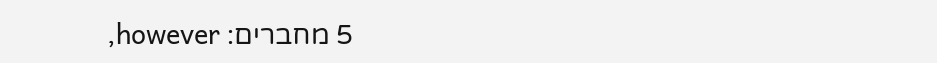5 מחברים: however,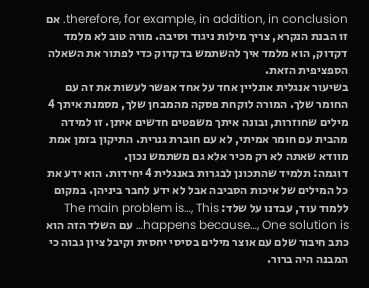therefore, for example, in addition, in conclusion. אם זו הבנת הנקרא, צריך מילות ניגוד וסיבה. מורה טוב לא מלמד דקדוק, הוא מלמד איך להשתמש בדקדוק כדי לפתור את השאלה הספציפית הזאת.
בשיעור אנגלית אונליין אחד על אחד אפשר לעשות את זה עם החומר שלך. המורה לוקחת פסקה מהמבחן שלך, מסמנת איתך 4 מילים שחוזרות, ובונה איתך משפטים חדשים איתן. זו למידה מהבית עם חומר אמיתי, לא עם חוברת גנרית. התיקון בזמן אמת מוודא שאתה לא רק מכיר אלא גם משתמש נכון.
דוגמה: תלמיד שהתכונן לבגרות באנגלית 4 יחידות. הוא ידע את כל המילים של איכות הסביבה אבל לא ידע לחבר ביניהן. במקום ללמוד עוד, עבדנו על שלד: The main problem is…, This happens because…, One solution is… עם השלד הזה הוא כתב חיבור שלם עם אוצר מילים בסיסי יחסית וקיבל ציון גבוה כי המבנה היה ברור.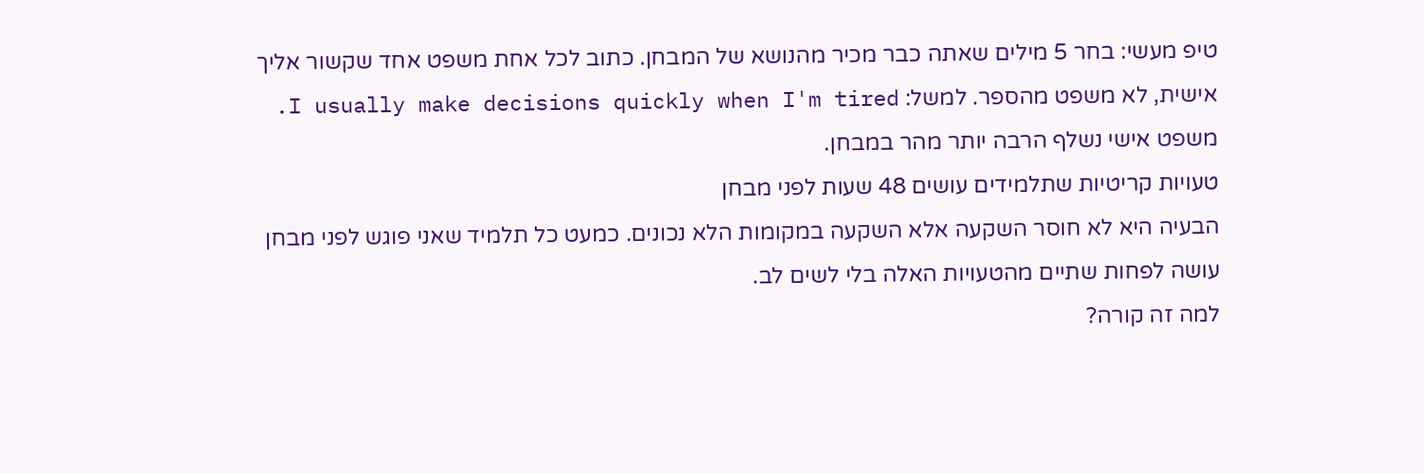טיפ מעשי: בחר 5 מילים שאתה כבר מכיר מהנושא של המבחן. כתוב לכל אחת משפט אחד שקשור אליך אישית, לא משפט מהספר. למשל: I usually make decisions quickly when I'm tired. משפט אישי נשלף הרבה יותר מהר במבחן.
טעויות קריטיות שתלמידים עושים 48 שעות לפני מבחן
הבעיה היא לא חוסר השקעה אלא השקעה במקומות הלא נכונים. כמעט כל תלמיד שאני פוגש לפני מבחן עושה לפחות שתיים מהטעויות האלה בלי לשים לב.
למה זה קורה?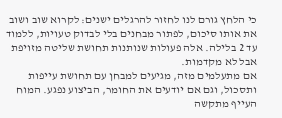כי הלחץ גורם לנו לחזור להרגלים ישנים: לקרוא שוב ושוב את אותו סיכום, לפתור מבחנים בלי לבדוק טעויות, ללמוד עד 2 בלילה. אלה פעולות שנותנות תחושת שליטה מזויפת אבל לא מקדמות.
אם מתעלמים מזה, מגיעים למבחן עם תחושת עייפות ותסכול, וגם אם יודעים את החומר, הביצוע נפגע. המוח העייף מתקשה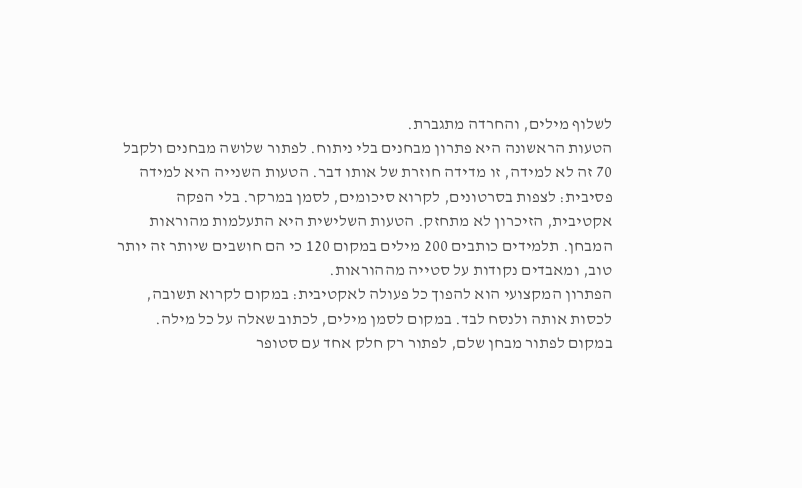לשלוף מילים, והחרדה מתגברת.
הטעות הראשונה היא פתרון מבחנים בלי ניתוח. לפתור שלושה מבחנים ולקבל 70 זה לא למידה, זו מדידה חוזרת של אותו דבר. הטעות השנייה היא למידה פסיבית: לצפות בסרטונים, לקרוא סיכומים, לסמן במרקר. בלי הפקה אקטיבית, הזיכרון לא מתחזק. הטעות השלישית היא התעלמות מהוראות המבחן. תלמידים כותבים 200 מילים במקום 120 כי הם חושבים שיותר זה יותר טוב, ומאבדים נקודות על סטייה מההוראות.
הפתרון המקצועי הוא להפוך כל פעולה לאקטיבית: במקום לקרוא תשובה, לכסות אותה ולנסח לבד. במקום לסמן מילים, לכתוב שאלה על כל מילה. במקום לפתור מבחן שלם, לפתור רק חלק אחד עם סטופר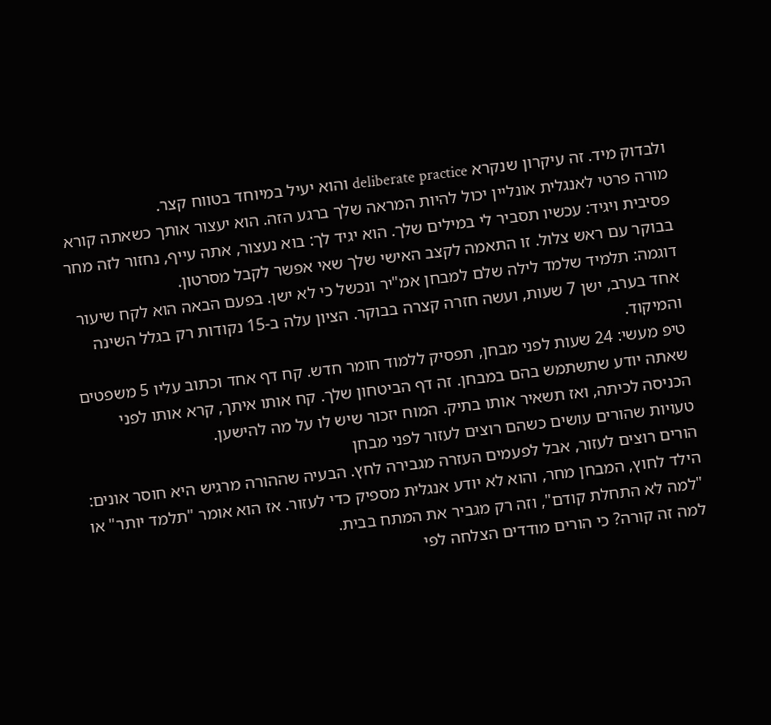ולבדוק מיד. זה עיקרון שנקרא deliberate practice והוא יעיל במיוחד בטווח קצר.
מורה פרטי לאנגלית אונליין יכול להיות המראה שלך ברגע הזה. הוא יעצור אותך כשאתה קורא פסיבית ויגיד: עכשיו תסביר לי במילים שלך. הוא יגיד לך: בוא נעצור, אתה עייף, נחזור לזה מחר בבוקר עם ראש צלול. זו התאמה לקצב האישי שלך שאי אפשר לקבל מסרטון.
דוגמה: תלמיד שלמד לילה שלם למבחן אמ"יר ונכשל כי לא ישן. בפעם הבאה הוא לקח שיעור אחד בערב, ישן 7 שעות, ועשה חזרה קצרה בבוקר. הציון עלה ב-15 נקודות רק בגלל השינה והמיקוד.
טיפ מעשי: 24 שעות לפני מבחן, תפסיק ללמוד חומר חדש. קח דף אחד וכתוב עליו 5 משפטים שאתה יודע שתשתמש בהם במבחן. זה דף הביטחון שלך. קח אותו איתך, קרא אותו לפני הכניסה לכיתה, ואז תשאיר אותו בתיק. המוח יזכור שיש לו על מה להישען.
טעויות שהורים עושים כשהם רוצים לעזור לפני מבחן
הורים רוצים לעזור, אבל לפעמים העזרה מגבירה לחץ. הבעיה שההורה מרגיש היא חוסר אונים: הילד לחוץ, המבחן מחר, והוא לא יודע אנגלית מספיק כדי לעזור. אז הוא אומר "תלמד יותר" או "למה לא התחלת קודם", וזה רק מגביר את המתח בבית.
למה זה קורה? כי הורים מודדים הצלחה לפי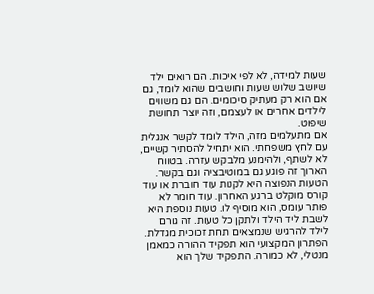שעות למידה, לא לפי איכות. הם רואים ילד שיושב שלוש שעות וחושבים שהוא לומד, גם אם הוא רק מעתיק סיכומים. הם גם משווים לילדים אחרים או לעצמם, וזה יוצר תחושת שיפוט.
אם מתעלמים מזה, הילד לומד לקשר אנגלית עם לחץ משפחתי. הוא יתחיל להסתיר קשיים, לא לשתף, ולהימנע מלבקש עזרה. בטווח הארוך זה פוגע גם במוטיבציה וגם בקשר.
הטעות הנפוצה היא לקנות עוד חוברת או עוד קורס מוקלט ברגע האחרון. עוד חומר לא פותר עומס, הוא מוסיף לו. טעות נוספת היא לשבת ליד הילד ולתקן כל טעות. זה גורם לילד להרגיש שנמצאים תחת זכוכית מגדלת.
הפתרון המקצועי הוא תפקיד ההורה כמאמן מנטלי, לא כמורה. התפקיד שלך הוא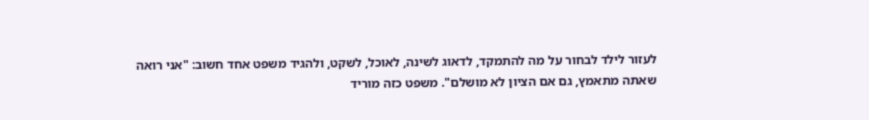לעזור לילד לבחור על מה להתמקד, לדאוג לשינה, לאוכל, לשקט, ולהגיד משפט אחד חשוב: "אני רואה שאתה מתאמץ, גם אם הציון לא מושלם". משפט כזה מוריד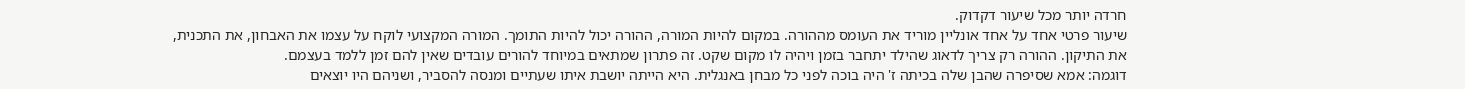חרדה יותר מכל שיעור דקדוק.
שיעור פרטי אחד על אחד אונליין מוריד את העומס מההורה. במקום להיות המורה, ההורה יכול להיות התומך. המורה המקצועי לוקח על עצמו את האבחון, את התכנית, את התיקון. ההורה רק צריך לדאוג שהילד יתחבר בזמן ויהיה לו מקום שקט. זה פתרון שמתאים במיוחד להורים עובדים שאין להם זמן ללמד בעצמם.
דוגמה: אמא שסיפרה שהבן שלה בכיתה ז' היה בוכה לפני כל מבחן באנגלית. היא הייתה יושבת איתו שעתיים ומנסה להסביר, ושניהם היו יוצאים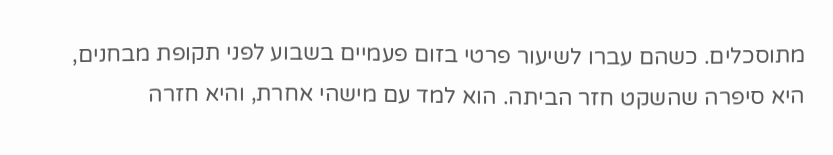מתוסכלים. כשהם עברו לשיעור פרטי בזום פעמיים בשבוע לפני תקופת מבחנים, היא סיפרה שהשקט חזר הביתה. הוא למד עם מישהי אחרת, והיא חזרה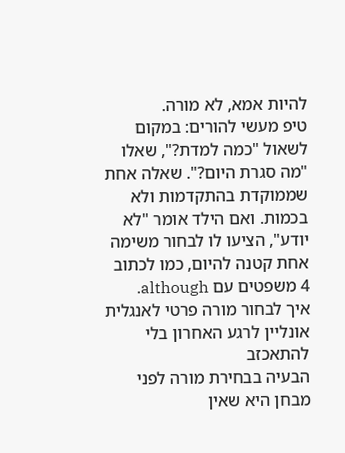להיות אמא, לא מורה.
טיפ מעשי להורים: במקום לשאול "כמה למדת?", שאלו "מה סגרת היום?". שאלה אחת שממוקדת בהתקדמות ולא בכמות. ואם הילד אומר "לא יודע", הציעו לו לבחור משימה אחת קטנה להיום, כמו לכתוב 4 משפטים עם although.
איך לבחור מורה פרטי לאנגלית אונליין לרגע האחרון בלי להתאכזב
הבעיה בבחירת מורה לפני מבחן היא שאין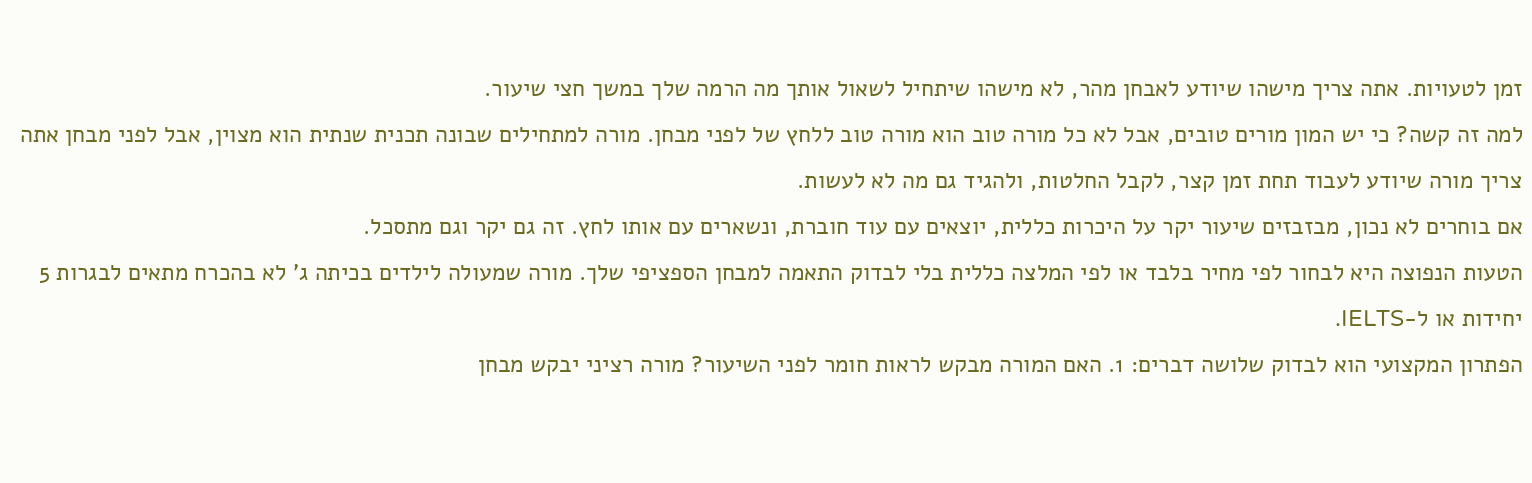זמן לטעויות. אתה צריך מישהו שיודע לאבחן מהר, לא מישהו שיתחיל לשאול אותך מה הרמה שלך במשך חצי שיעור.
למה זה קשה? כי יש המון מורים טובים, אבל לא כל מורה טוב הוא מורה טוב ללחץ של לפני מבחן. מורה למתחילים שבונה תכנית שנתית הוא מצוין, אבל לפני מבחן אתה צריך מורה שיודע לעבוד תחת זמן קצר, לקבל החלטות, ולהגיד גם מה לא לעשות.
אם בוחרים לא נכון, מבזבזים שיעור יקר על היכרות כללית, יוצאים עם עוד חוברת, ונשארים עם אותו לחץ. זה גם יקר וגם מתסכל.
הטעות הנפוצה היא לבחור לפי מחיר בלבד או לפי המלצה כללית בלי לבדוק התאמה למבחן הספציפי שלך. מורה שמעולה לילדים בכיתה ג' לא בהכרח מתאים לבגרות 5 יחידות או ל-IELTS.
הפתרון המקצועי הוא לבדוק שלושה דברים: 1. האם המורה מבקש לראות חומר לפני השיעור? מורה רציני יבקש מבחן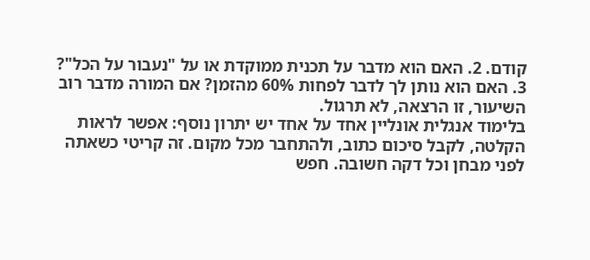קודם. 2. האם הוא מדבר על תכנית ממוקדת או על "נעבור על הכל"? 3. האם הוא נותן לך לדבר לפחות 60% מהזמן? אם המורה מדבר רוב השיעור, זו הרצאה, לא תרגול.
בלימוד אנגלית אונליין אחד על אחד יש יתרון נוסף: אפשר לראות הקלטה, לקבל סיכום כתוב, ולהתחבר מכל מקום. זה קריטי כשאתה לפני מבחן וכל דקה חשובה. חפש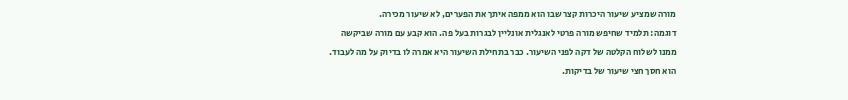מורה שמציע שיעור היכרות קצר שבו הוא ממפה איתך את הפערים, לא שיעור מכירה.
דוגמה: תלמיד שחיפש מורה פרטי לאנגלית אונליין לבגרות בעל פה. הוא קבע עם מורה שביקשה ממנו לשלוח הקלטה של דקה לפני השיעור. כבר בתחילת השיעור היא אמרה לו בדיוק על מה לעבוד. הוא חסך חצי שיעור של בדיקות.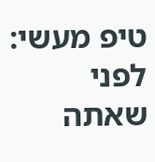טיפ מעשי: לפני שאתה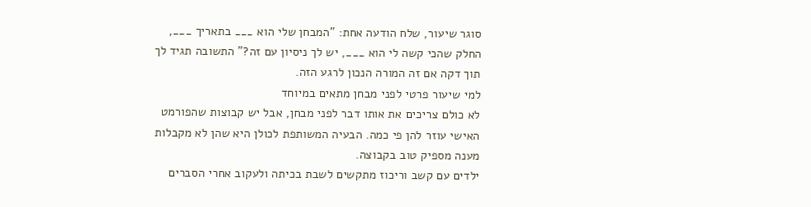סוגר שיעור, שלח הודעה אחת: "המבחן שלי הוא ___ בתאריך ___, החלק שהכי קשה לי הוא ___, יש לך ניסיון עם זה?" התשובה תגיד לך תוך דקה אם זה המורה הנכון לרגע הזה.
למי שיעור פרטי לפני מבחן מתאים במיוחד
לא כולם צריכים את אותו דבר לפני מבחן, אבל יש קבוצות שהפורמט האישי עוזר להן פי כמה. הבעיה המשותפת לכולן היא שהן לא מקבלות מענה מספיק טוב בקבוצה.
ילדים עם קשב וריכוז מתקשים לשבת בכיתה ולעקוב אחרי הסברים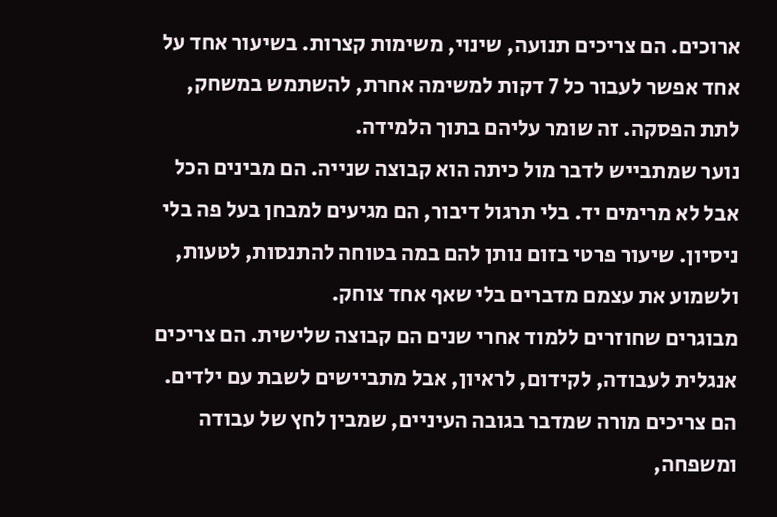ארוכים. הם צריכים תנועה, שינוי, משימות קצרות. בשיעור אחד על אחד אפשר לעבור כל 7 דקות למשימה אחרת, להשתמש במשחק, לתת הפסקה. זה שומר עליהם בתוך הלמידה.
נוער שמתבייש לדבר מול כיתה הוא קבוצה שנייה. הם מבינים הכל אבל לא מרימים יד. בלי תרגול דיבור, הם מגיעים למבחן בעל פה בלי ניסיון. שיעור פרטי בזום נותן להם במה בטוחה להתנסות, לטעות, ולשמוע את עצמם מדברים בלי שאף אחד צוחק.
מבוגרים שחוזרים ללמוד אחרי שנים הם קבוצה שלישית. הם צריכים אנגלית לעבודה, לקידום, לראיון, אבל מתביישים לשבת עם ילדים. הם צריכים מורה שמדבר בגובה העיניים, שמבין לחץ של עבודה ומשפחה,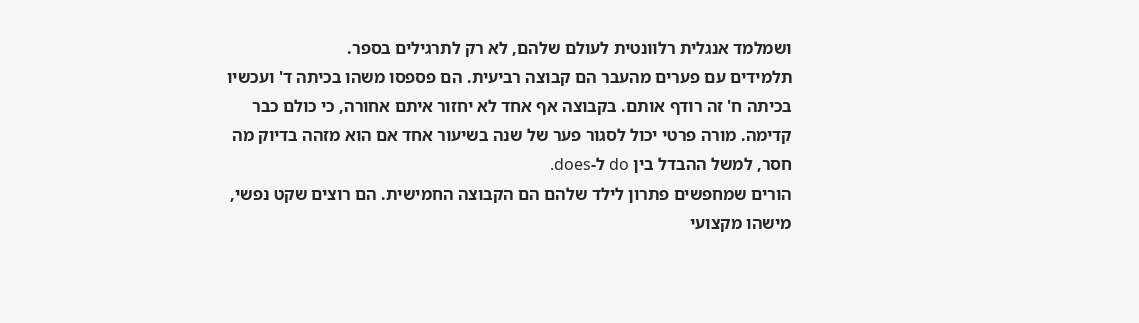ושמלמד אנגלית רלוונטית לעולם שלהם, לא רק לתרגילים בספר.
תלמידים עם פערים מהעבר הם קבוצה רביעית. הם פספסו משהו בכיתה ד' ועכשיו בכיתה ח' זה רודף אותם. בקבוצה אף אחד לא יחזור איתם אחורה, כי כולם כבר קדימה. מורה פרטי יכול לסגור פער של שנה בשיעור אחד אם הוא מזהה בדיוק מה חסר, למשל ההבדל בין do ל-does.
הורים שמחפשים פתרון לילד שלהם הם הקבוצה החמישית. הם רוצים שקט נפשי, מישהו מקצועי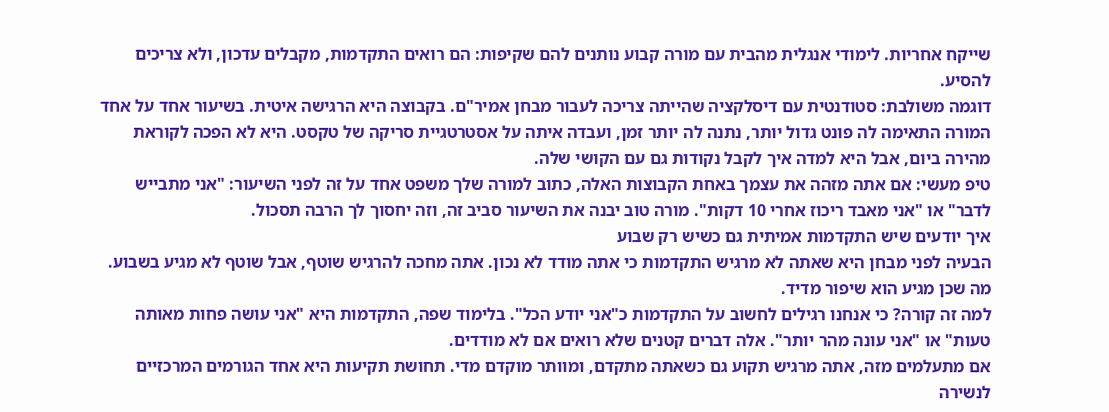שייקח אחריות. לימודי אנגלית מהבית עם מורה קבוע נותנים להם שקיפות: הם רואים התקדמות, מקבלים עדכון, ולא צריכים להסיע.
דוגמה משולבת: סטודנטית עם דיסלקציה שהייתה צריכה לעבור מבחן אמיר"ם. בקבוצה היא הרגישה איטית. בשיעור אחד על אחד המורה התאימה לה פונט גדול יותר, נתנה לה יותר זמן, ועבדה איתה על אסטרטגיית סריקה של טקסט. היא לא הפכה לקוראת מהירה ביום, אבל היא למדה איך לקבל נקודות גם עם הקושי שלה.
טיפ מעשי: אם אתה מזהה את עצמך באחת הקבוצות האלה, כתוב למורה שלך משפט אחד על זה לפני השיעור: "אני מתבייש לדבר" או "אני מאבד ריכוז אחרי 10 דקות". מורה טוב יבנה את השיעור סביב זה, וזה יחסוך לך הרבה תסכול.
איך יודעים שיש התקדמות אמיתית גם כשיש רק שבוע
הבעיה לפני מבחן היא שאתה לא מרגיש התקדמות כי אתה מודד לא נכון. אתה מחכה להרגיש שוטף, אבל שוטף לא מגיע בשבוע. מה שכן מגיע הוא שיפור מדיד.
למה זה קורה? כי אנחנו רגילים לחשוב על התקדמות כ"אני יודע הכל". בלימוד שפה, התקדמות היא "אני עושה פחות מאותה טעות" או "אני עונה מהר יותר". אלה דברים קטנים שלא רואים אם לא מודדים.
אם מתעלמים מזה, אתה מרגיש תקוע גם כשאתה מתקדם, ומוותר מוקדם מדי. תחושת תקיעות היא אחד הגורמים המרכזיים לנשירה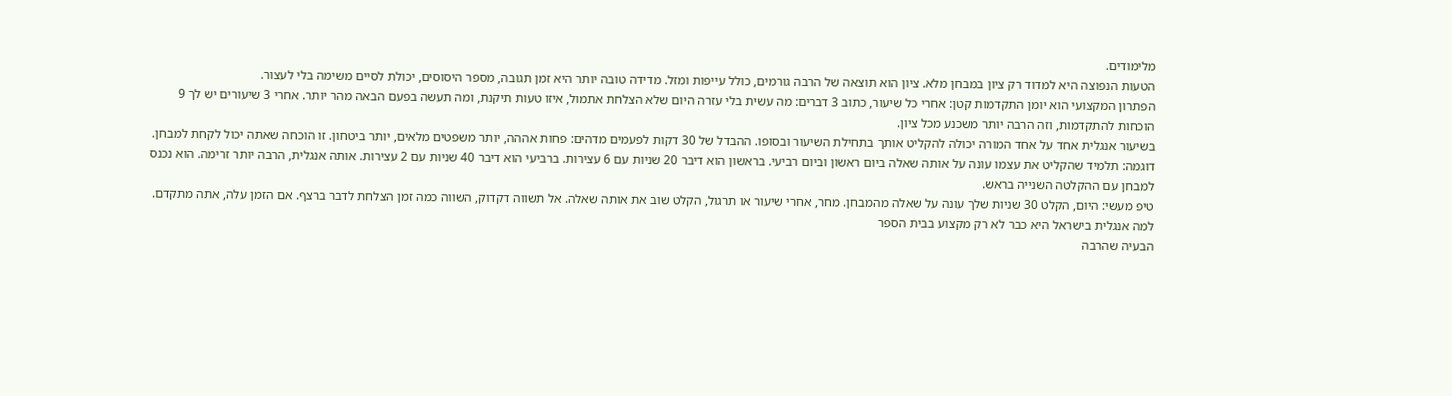מלימודים.
הטעות הנפוצה היא למדוד רק ציון במבחן מלא. ציון הוא תוצאה של הרבה גורמים, כולל עייפות ומזל. מדידה טובה יותר היא זמן תגובה, מספר היסוסים, יכולת לסיים משימה בלי לעצור.
הפתרון המקצועי הוא יומן התקדמות קטן: אחרי כל שיעור, כתוב 3 דברים: מה עשית בלי עזרה היום שלא הצלחת אתמול, איזו טעות תיקנת, ומה תעשה בפעם הבאה מהר יותר. אחרי 3 שיעורים יש לך 9 הוכחות להתקדמות, וזה הרבה יותר משכנע מכל ציון.
בשיעור אנגלית אחד על אחד המורה יכולה להקליט אותך בתחילת השיעור ובסופו. ההבדל של 30 דקות לפעמים מדהים: פחות אההה, יותר משפטים מלאים, יותר ביטחון. זו הוכחה שאתה יכול לקחת למבחן.
דוגמה: תלמיד שהקליט את עצמו עונה על אותה שאלה ביום ראשון וביום רביעי. בראשון הוא דיבר 20 שניות עם 6 עצירות. ברביעי הוא דיבר 40 שניות עם 2 עצירות. אותה אנגלית, הרבה יותר זרימה. הוא נכנס למבחן עם ההקלטה השנייה בראש.
טיפ מעשי: היום, הקלט 30 שניות שלך עונה על שאלה מהמבחן. מחר, אחרי שיעור או תרגול, הקלט שוב את אותה שאלה. אל תשווה דקדוק, השווה כמה זמן הצלחת לדבר ברצף. אם הזמן עלה, אתה מתקדם.
למה אנגלית בישראל היא כבר לא רק מקצוע בבית הספר
הבעיה שהרבה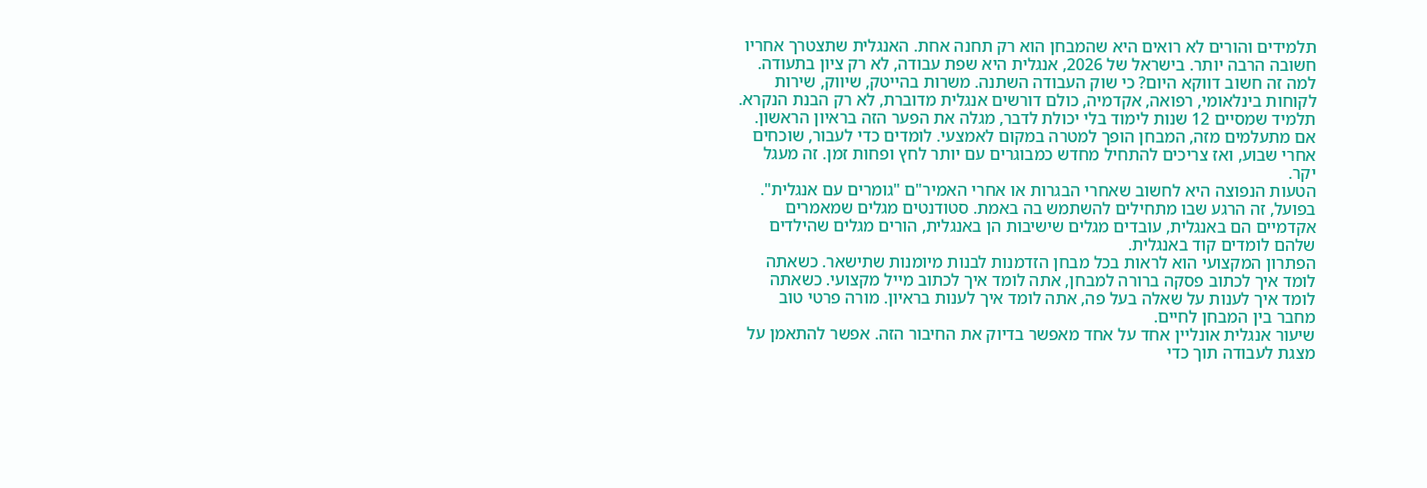תלמידים והורים לא רואים היא שהמבחן הוא רק תחנה אחת. האנגלית שתצטרך אחריו חשובה הרבה יותר. בישראל של 2026, אנגלית היא שפת עבודה, לא רק ציון בתעודה.
למה זה חשוב דווקא היום? כי שוק העבודה השתנה. משרות בהייטק, שיווק, שירות לקוחות בינלאומי, רפואה, אקדמיה, כולם דורשים אנגלית מדוברת, לא רק הבנת הנקרא. תלמיד שמסיים 12 שנות לימוד בלי יכולת לדבר, מגלה את הפער הזה בראיון הראשון.
אם מתעלמים מזה, המבחן הופך למטרה במקום לאמצעי. לומדים כדי לעבור, שוכחים אחרי שבוע, ואז צריכים להתחיל מחדש כמבוגרים עם יותר לחץ ופחות זמן. זה מעגל יקר.
הטעות הנפוצה היא לחשוב שאחרי הבגרות או אחרי האמיר"ם "גומרים עם אנגלית". בפועל, זה הרגע שבו מתחילים להשתמש בה באמת. סטודנטים מגלים שמאמרים אקדמיים הם באנגלית, עובדים מגלים שישיבות הן באנגלית, הורים מגלים שהילדים שלהם לומדים קוד באנגלית.
הפתרון המקצועי הוא לראות בכל מבחן הזדמנות לבנות מיומנות שתישאר. כשאתה לומד איך לכתוב פסקה ברורה למבחן, אתה לומד איך לכתוב מייל מקצועי. כשאתה לומד איך לענות על שאלה בעל פה, אתה לומד איך לענות בראיון. מורה פרטי טוב מחבר בין המבחן לחיים.
שיעור אנגלית אונליין אחד על אחד מאפשר בדיוק את החיבור הזה. אפשר להתאמן על מצגת לעבודה תוך כדי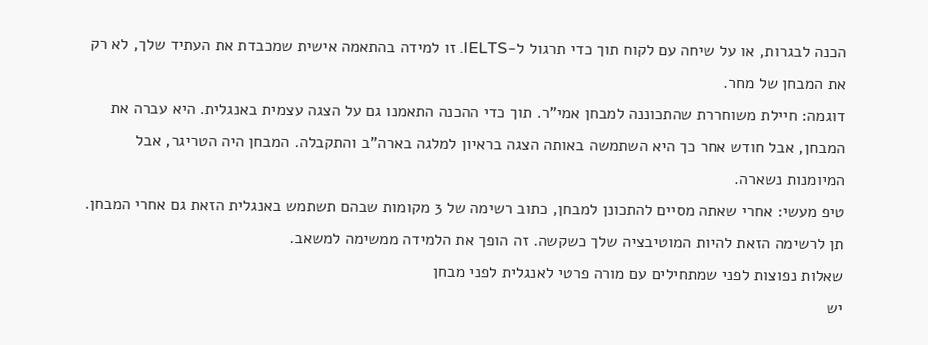הכנה לבגרות, או על שיחה עם לקוח תוך כדי תרגול ל-IELTS. זו למידה בהתאמה אישית שמכבדת את העתיד שלך, לא רק את המבחן של מחר.
דוגמה: חיילת משוחררת שהתכוננה למבחן אמי"ר. תוך כדי ההכנה התאמנו גם על הצגה עצמית באנגלית. היא עברה את המבחן, אבל חודש אחר כך היא השתמשה באותה הצגה בראיון למלגה בארה"ב והתקבלה. המבחן היה הטריגר, אבל המיומנות נשארה.
טיפ מעשי: אחרי שאתה מסיים להתכונן למבחן, כתוב רשימה של 3 מקומות שבהם תשתמש באנגלית הזאת גם אחרי המבחן. תן לרשימה הזאת להיות המוטיבציה שלך כשקשה. זה הופך את הלמידה ממשימה למשאב.
שאלות נפוצות לפני שמתחילים עם מורה פרטי לאנגלית לפני מבחן
יש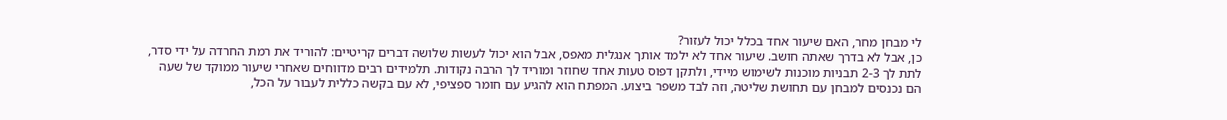לי מבחן מחר, האם שיעור אחד בכלל יכול לעזור?
כן, אבל לא בדרך שאתה חושב. שיעור אחד לא ילמד אותך אנגלית מאפס, אבל הוא יכול לעשות שלושה דברים קריטיים: להוריד את רמת החרדה על ידי סדר, לתת לך 2-3 תבניות מוכנות לשימוש מיידי, ולתקן דפוס טעות אחד שחוזר ומוריד לך הרבה נקודות. תלמידים רבים מדווחים שאחרי שיעור ממוקד של שעה הם נכנסים למבחן עם תחושת שליטה, וזה לבד משפר ביצוע. המפתח הוא להגיע עם חומר ספציפי, לא עם בקשה כללית לעבור על הכל,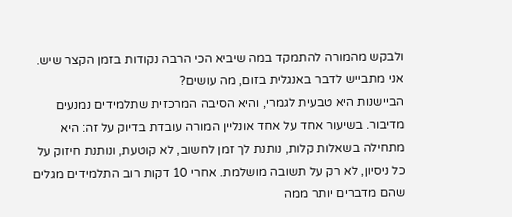ולבקש מהמורה להתמקד במה שיביא הכי הרבה נקודות בזמן הקצר שיש.
אני מתבייש לדבר באנגלית בזום, מה עושים?
הביישנות היא טבעית לגמרי, והיא הסיבה המרכזית שתלמידים נמנעים מדיבור. בשיעור אחד על אחד אונליין המורה עובדת בדיוק על זה: היא מתחילה בשאלות קלות, נותנת לך זמן לחשוב, לא קוטעת, ונותנת חיזוק על כל ניסיון, לא רק על תשובה מושלמת. אחרי 10 דקות רוב התלמידים מגלים שהם מדברים יותר ממה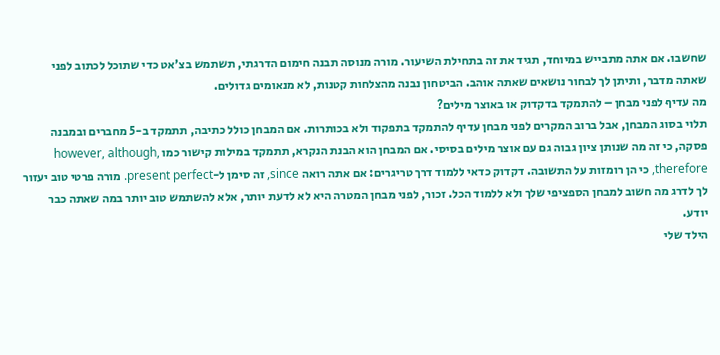שחשבו. אם אתה מתבייש במיוחד, תגיד את זה בתחילת השיעור. מורה מנוסה תבנה חימום הדרגתי, תשתמש בצ'אט כדי שתוכל לכתוב לפני שאתה מדבר, ותיתן לך לבחור נושאים שאתה אוהב. הביטחון נבנה מהצלחות קטנות, לא מנאומים גדולים.
מה עדיף לפני מבחן – להתמקד בדקדוק או באוצר מילים?
תלוי בסוג המבחן, אבל ברוב המקרים לפני מבחן עדיף להתמקד בתפקוד ולא בכותרות. אם המבחן כולל כתיבה, תתמקד ב-5 מחברים ובמבנה פסקה, כי זה מה שנותן ציון גבוה גם עם אוצר מילים בסיסי. אם המבחן הוא הבנת הנקרא, תתמקד במילות קישור כמו however, although, therefore, כי הן רומזות על התשובה. דקדוק כדאי ללמוד דרך טריגרים: אם אתה רואה since, זה סימן ל-present perfect. מורה פרטי טוב יעזור לך לדרג מה חשוב למבחן הספציפי שלך ולא ללמוד הכל. זכור, לפני מבחן המטרה היא לא לדעת יותר, אלא להשתמש טוב יותר במה שאתה כבר יודע.
הילד שלי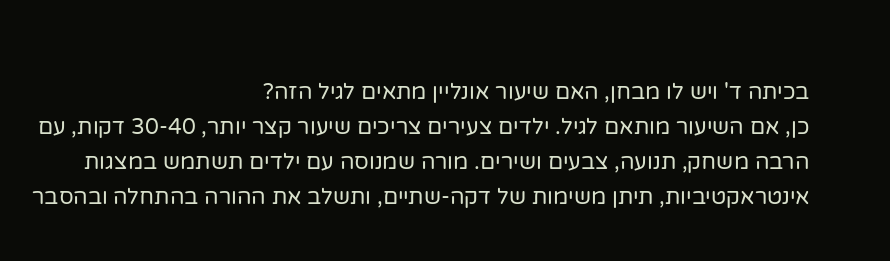בכיתה ד' ויש לו מבחן, האם שיעור אונליין מתאים לגיל הזה?
כן, אם השיעור מותאם לגיל. ילדים צעירים צריכים שיעור קצר יותר, 30-40 דקות, עם הרבה משחק, תנועה, צבעים ושירים. מורה שמנוסה עם ילדים תשתמש במצגות אינטראקטיביות, תיתן משימות של דקה-שתיים, ותשלב את ההורה בהתחלה ובהסבר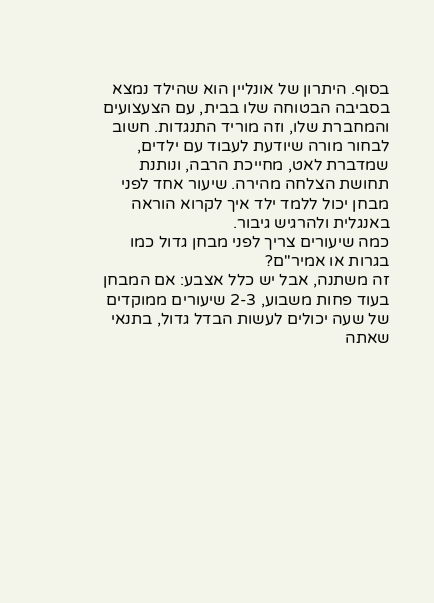בסוף. היתרון של אונליין הוא שהילד נמצא בסביבה הבטוחה שלו בבית, עם הצעצועים והמחברת שלו, וזה מוריד התנגדות. חשוב לבחור מורה שיודעת לעבוד עם ילדים, שמדברת לאט, מחייכת הרבה, ונותנת תחושת הצלחה מהירה. שיעור אחד לפני מבחן יכול ללמד ילד איך לקרוא הוראה באנגלית ולהרגיש גיבור.
כמה שיעורים צריך לפני מבחן גדול כמו בגרות או אמיר"ם?
זה משתנה, אבל יש כלל אצבע: אם המבחן בעוד פחות משבוע, 2-3 שיעורים ממוקדים של שעה יכולים לעשות הבדל גדול, בתנאי שאתה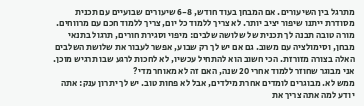מתרגל בין השיעורים. אם המבחן בעוד חודש, 6-8 שיעורים שבועיים עם תכנית מסודרת ייתנו שיפור יציב יותר. לא צריך ללמוד כל יום, צריך ללמוד חכם עם מרווחים. מורה טובה תבנה לך תכנית של שלושה שלבים: מיפוי וסגירת חורים, תרגול בתנאי מבחן, וסימולציה עם משוב. גם אם יש לך רק שבוע, אפשר לעבור את שלושת השלבים האלה בצורה מזורזת. הכי חשוב הוא להתחיל עכשיו, לא לחכות לרגע שבו תרגיש מוכן.
אני מבוגר שחוזר ללמוד אחרי 20 שנה, האם זה לא מאוחר מדי?
ממש לא. מבוגרים לומדים אחרת מילדים, אבל לא פחות טוב. יש לך יתרון ענק: אתה יודע למה אתה צריך את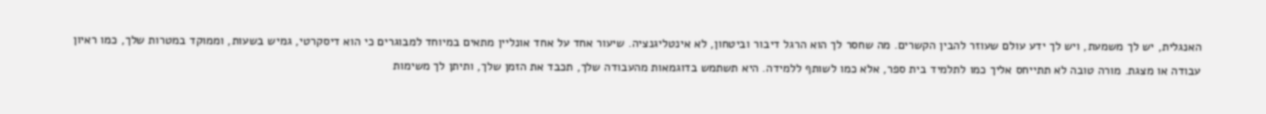האנגלית, יש לך משמעת, ויש לך ידע עולם שעוזר להבין הקשרים. מה שחסר לך הוא הרגל דיבור וביטחון, לא אינטליגנציה. שיעור אחד על אחד אונליין מתאים במיוחד למבוגרים כי הוא דיסקרטי, גמיש בשעות, וממוקד במטרות שלך, כמו ראיון עבודה או מצגת. מורה טובה לא תתייחס אליך כמו לתלמיד בית ספר, אלא כמו לשותף ללמידה. היא תשתמש בדוגמאות מהעבודה שלך, תכבד את הזמן שלך, ותיתן לך משימות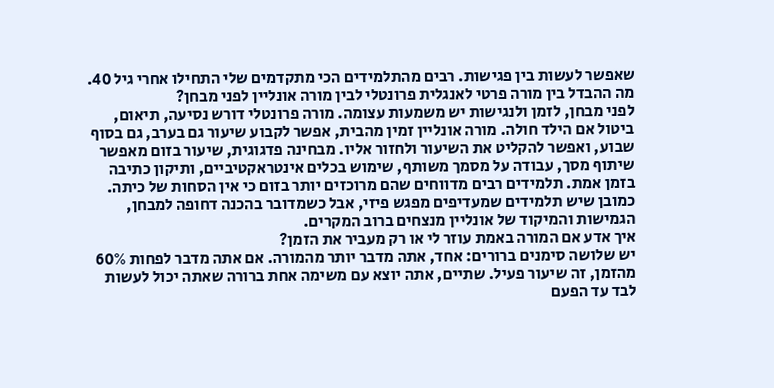שאפשר לעשות בין פגישות. רבים מהתלמידים הכי מתקדמים שלי התחילו אחרי גיל 40.
מה ההבדל בין מורה פרטי לאנגלית פרונטלי לבין מורה אונליין לפני מבחן?
לפני מבחן, לזמן ולנגישות יש משמעות עצומה. מורה פרונטלי דורש נסיעה, תיאום, ביטול אם הילד חולה. מורה אונליין זמין מהבית, אפשר לקבוע שיעור גם בערב, גם בסוף שבוע, ואפשר להקליט את השיעור ולחזור אליו. מבחינה פדגוגית, שיעור בזום מאפשר שיתוף מסך, עבודה על מסמך משותף, שימוש בכלים אינטראקטיביים, ותיקון כתיבה בזמן אמת. תלמידים רבים מדווחים שהם מרוכזים יותר בזום כי אין הסחות של כיתה. כמובן שיש תלמידים שמעדיפים מפגש פיזי, אבל כשמדובר בהכנה דחופה למבחן, הגמישות והמיקוד של אונליין מנצחים ברוב המקרים.
איך אדע אם המורה באמת עוזר לי או רק מעביר את הזמן?
יש שלושה סימנים ברורים: אחד, אתה מדבר יותר מהמורה. אם אתה מדבר לפחות 60% מהזמן, זה שיעור פעיל. שתיים, אתה יוצא עם משימה אחת ברורה שאתה יכול לעשות לבד עד הפעם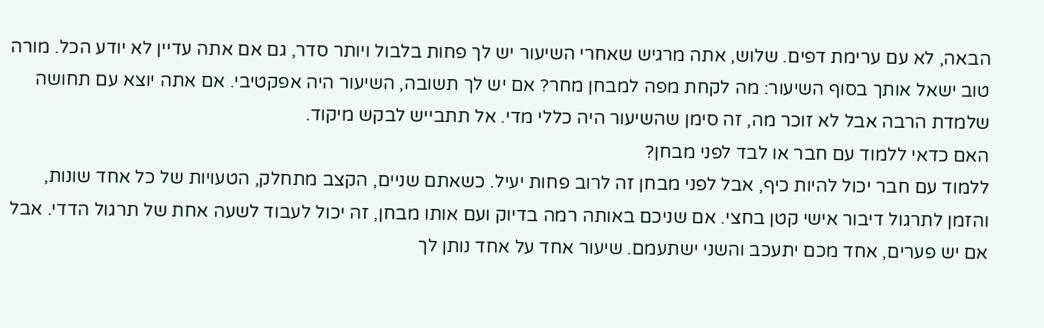הבאה, לא עם ערימת דפים. שלוש, אתה מרגיש שאחרי השיעור יש לך פחות בלבול ויותר סדר, גם אם אתה עדיין לא יודע הכל. מורה טוב ישאל אותך בסוף השיעור: מה לקחת מפה למבחן מחר? אם יש לך תשובה, השיעור היה אפקטיבי. אם אתה יוצא עם תחושה שלמדת הרבה אבל לא זוכר מה, זה סימן שהשיעור היה כללי מדי. אל תתבייש לבקש מיקוד.
האם כדאי ללמוד עם חבר או לבד לפני מבחן?
ללמוד עם חבר יכול להיות כיף, אבל לפני מבחן זה לרוב פחות יעיל. כשאתם שניים, הקצב מתחלק, הטעויות של כל אחד שונות, והזמן לתרגול דיבור אישי קטן בחצי. אם שניכם באותה רמה בדיוק ועם אותו מבחן, זה יכול לעבוד לשעה אחת של תרגול הדדי. אבל אם יש פערים, אחד מכם יתעכב והשני ישתעמם. שיעור אחד על אחד נותן לך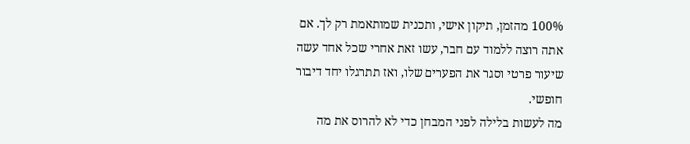100% מהזמן, תיקון אישי, ותכנית שמותאמת רק לך. אם אתה רוצה ללמוד עם חבר, עשו זאת אחרי שכל אחד עשה שיעור פרטי וסגר את הפערים שלו, ואז תתרגלו יחד דיבור חופשי.
מה לעשות בלילה לפני המבחן כדי לא להרוס את מה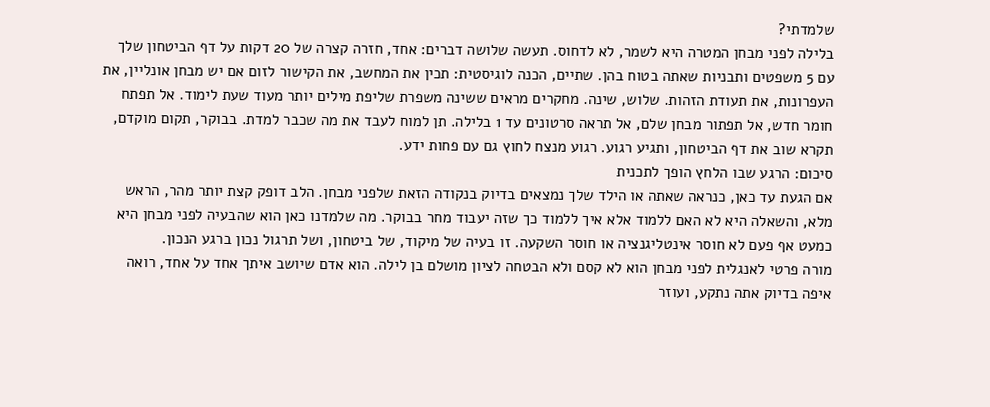שלמדתי?
בלילה לפני מבחן המטרה היא לשמר, לא לדחוס. תעשה שלושה דברים: אחד, חזרה קצרה של 20 דקות על דף הביטחון שלך עם 5 משפטים ותבניות שאתה בטוח בהן. שתיים, הכנה לוגיסטית: תכין את המחשב, את הקישור לזום אם יש מבחן אונליין, את העפרונות, את תעודת הזהות. שלוש, שינה. מחקרים מראים ששינה משפרת שליפת מילים יותר מעוד שעת לימוד. אל תפתח חומר חדש, אל תפתור מבחן שלם, אל תראה סרטונים עד 1 בלילה. תן למוח לעבד את מה שכבר למדת. בבוקר, תקום מוקדם, תקרא שוב את דף הביטחון, ותגיע רגוע. רגוע מנצח לחוץ גם עם פחות ידע.
סיכום: הרגע שבו הלחץ הופך לתכנית
אם הגעת עד כאן, כנראה שאתה או הילד שלך נמצאים בדיוק בנקודה הזאת שלפני מבחן. הלב דופק קצת יותר מהר, הראש מלא, והשאלה היא לא האם ללמוד אלא איך ללמוד כך שזה יעבוד מחר בבוקר. מה שלמדנו כאן הוא שהבעיה לפני מבחן היא כמעט אף פעם לא חוסר אינטליגנציה או חוסר השקעה. זו בעיה של מיקוד, של ביטחון, ושל תרגול נכון ברגע הנכון.
מורה פרטי לאנגלית לפני מבחן הוא לא קסם ולא הבטחה לציון מושלם בן לילה. הוא אדם שיושב איתך אחד על אחד, רואה איפה בדיוק אתה נתקע, ועוזר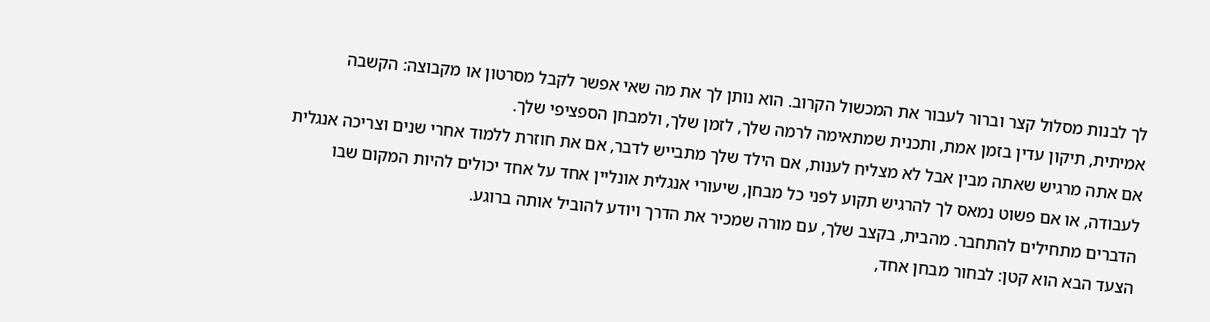לך לבנות מסלול קצר וברור לעבור את המכשול הקרוב. הוא נותן לך את מה שאי אפשר לקבל מסרטון או מקבוצה: הקשבה אמיתית, תיקון עדין בזמן אמת, ותכנית שמתאימה לרמה שלך, לזמן שלך, ולמבחן הספציפי שלך.
אם אתה מרגיש שאתה מבין אבל לא מצליח לענות, אם הילד שלך מתבייש לדבר, אם את חוזרת ללמוד אחרי שנים וצריכה אנגלית לעבודה, או אם פשוט נמאס לך להרגיש תקוע לפני כל מבחן, שיעורי אנגלית אונליין אחד על אחד יכולים להיות המקום שבו הדברים מתחילים להתחבר. מהבית, בקצב שלך, עם מורה שמכיר את הדרך ויודע להוביל אותה ברוגע.
הצעד הבא הוא קטן: לבחור מבחן אחד,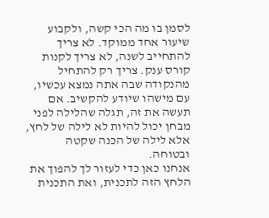לסמן בו מה הכי קשה, ולקבוע שיעור אחד ממוקד. לא צריך להתחייב לשנה, לא צריך לקנות קורס ענק. צריך רק להתחיל מהנקודה שבה אתה נמצא עכשיו, עם מישהו שיודע להקשיב. אם תעשה את זה, תגלה שהלילה לפני מבחן יכול להיות לא לילה של לחץ, אלא לילה של הכנה שקטה ובטוחה.
אנחנו כאן כדי לעזור לך להפוך את הלחץ הזה לתכנית, ואת התכנית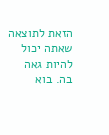הזאת לתוצאה שאתה יכול להיות גאה בה. בוא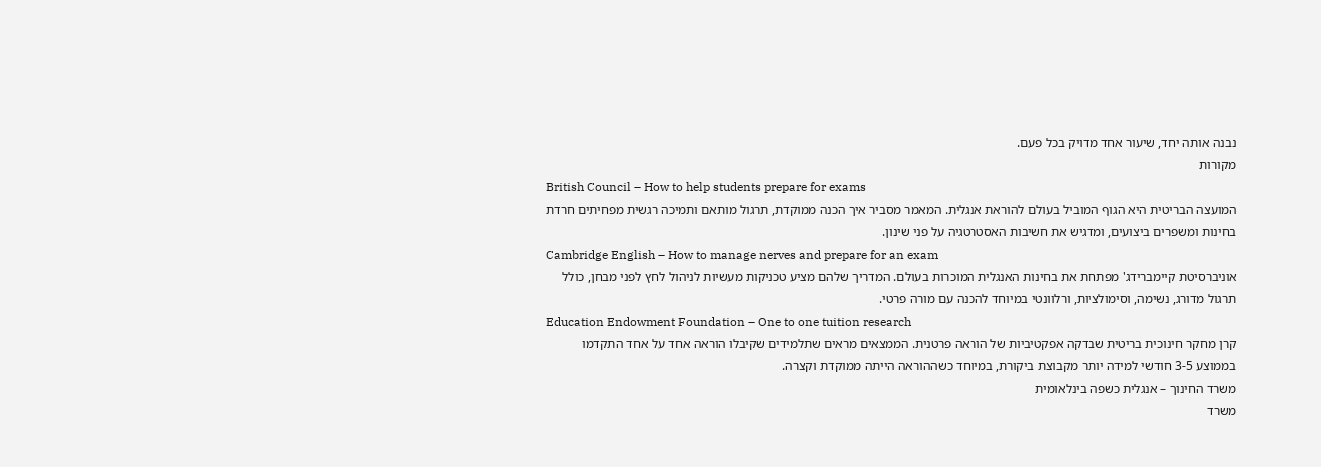נבנה אותה יחד, שיעור אחד מדויק בכל פעם.
מקורות
British Council – How to help students prepare for exams
המועצה הבריטית היא הגוף המוביל בעולם להוראת אנגלית. המאמר מסביר איך הכנה ממוקדת, תרגול מותאם ותמיכה רגשית מפחיתים חרדת בחינות ומשפרים ביצועים, ומדגיש את חשיבות האסטרטגיה על פני שינון.
Cambridge English – How to manage nerves and prepare for an exam
אוניברסיטת קיימברידג' מפתחת את בחינות האנגלית המוכרות בעולם. המדריך שלהם מציע טכניקות מעשיות לניהול לחץ לפני מבחן, כולל תרגול מדורג, נשימה, וסימולציות, ורלוונטי במיוחד להכנה עם מורה פרטי.
Education Endowment Foundation – One to one tuition research
קרן מחקר חינוכית בריטית שבדקה אפקטיביות של הוראה פרטנית. הממצאים מראים שתלמידים שקיבלו הוראה אחד על אחד התקדמו בממוצע 3-5 חודשי למידה יותר מקבוצת ביקורת, במיוחד כשההוראה הייתה ממוקדת וקצרה.
משרד החינוך – אנגלית כשפה בינלאומית
משרד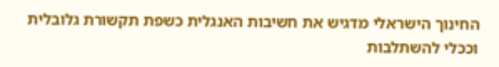החינוך הישראלי מדגיש את חשיבות האנגלית כשפת תקשורת גלובלית וככלי להשתלבות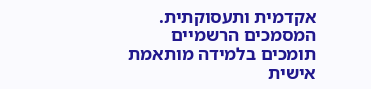אקדמית ותעסוקתית. המסמכים הרשמיים תומכים בלמידה מותאמת אישית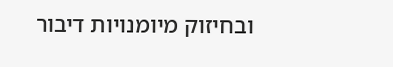ובחיזוק מיומנויות דיבור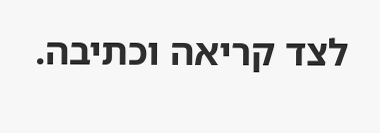לצד קריאה וכתיבה.